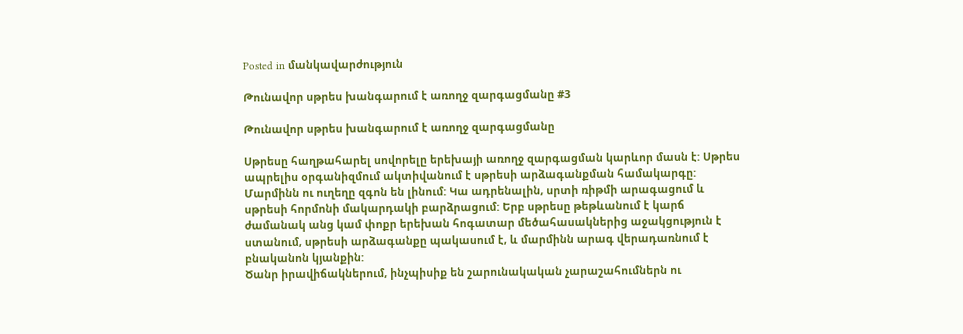Posted in մանկավարժություն

Թունավոր սթրես խանգարում է առողջ զարգացմանը #3

Թունավոր սթրես խանգարում է առողջ զարգացմանը

Սթրեսը հաղթահարել սովորելը երեխայի առողջ զարգացման կարևոր մասն է: Սթրես ապրելիս օրգանիզմում ակտիվանում է սթրեսի արձագանքման համակարգը: Մարմինն ու ուղեղը զգոն են լինում: Կա ադրենալին, սրտի ռիթմի արագացում և սթրեսի հորմոնի մակարդակի բարձրացում: Երբ սթրեսը թեթևանում է կարճ ժամանակ անց կամ փոքր երեխան հոգատար մեծահասակներից աջակցություն է ստանում, սթրեսի արձագանքը պակասում է, և մարմինն արագ վերադառնում է բնականոն կյանքին:
Ծանր իրավիճակներում, ինչպիսիք են շարունակական չարաշահումներն ու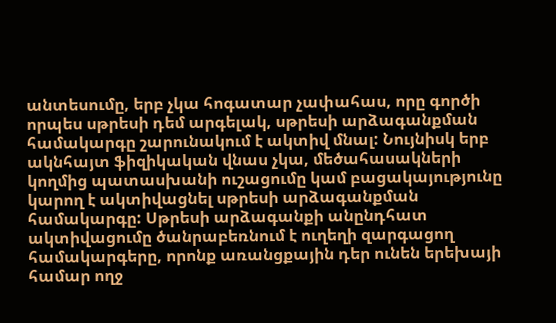անտեսումը, երբ չկա հոգատար չափահաս, որը գործի որպես սթրեսի դեմ արգելակ, սթրեսի արձագանքման համակարգը շարունակում է ակտիվ մնալ: Նույնիսկ երբ ակնհայտ ֆիզիկական վնաս չկա, մեծահասակների կողմից պատասխանի ուշացումը կամ բացակայությունը կարող է ակտիվացնել սթրեսի արձագանքման համակարգը: Սթրեսի արձագանքի անընդհատ ակտիվացումը ծանրաբեռնում է ուղեղի զարգացող համակարգերը, որոնք առանցքային դեր ունեն երեխայի համար ողջ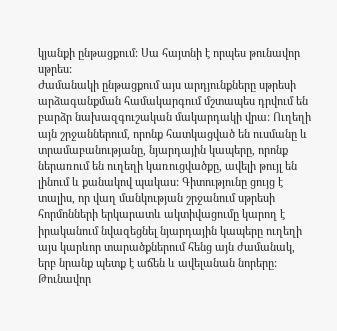կյանքի ընթացքում: Սա հայտնի է որպես թունավոր սթրես:
Ժամանակի ընթացքում այս արդյունքները սթրեսի արձագանքման համակարգում մշտապես դրվում են բարձր նախազգուշական մակարդակի վրա: Ուղեղի այն շրջաններում, որոնք հատկացված են ուսմանը և տրամաբանությանը, նյարդային կապերը, որոնք ներառում են ուղեղի կառուցվածքը, ավելի թույլ են լինում և քանակով պակաս: Գիտությունը ցույց է տալիս, որ վաղ մանկության շրջանում սթրեսի հորմոնների երկարատև ակտիվացումը կարող է իրականում նվազեցնել նյարդային կապերը ուղեղի այս կարևոր տարածքներում հենց այն ժամանակ, երբ նրանք պետք է աճեն և ավելանան նորերը: Թունավոր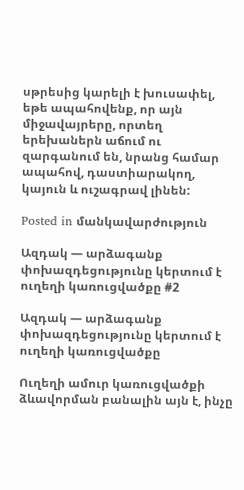սթրեսից կարելի է խուսափել, եթե ապահովենք, որ այն միջավայրերը, որտեղ երեխաներն աճում ու զարգանում են, նրանց համար ապահով, դաստիարակող, կայուն և ուշագրավ լինեն:

Posted in մանկավարժություն

Ազդակ — արձագանք փոխազդեցությունը կերտում է ուղեղի կառուցվածքը #2

Ազդակ — արձագանք փոխազդեցությունը կերտում է ուղեղի կառուցվածքը

Ուղեղի ամուր կառուցվածքի ձևավորման բանալին այն է, ինչը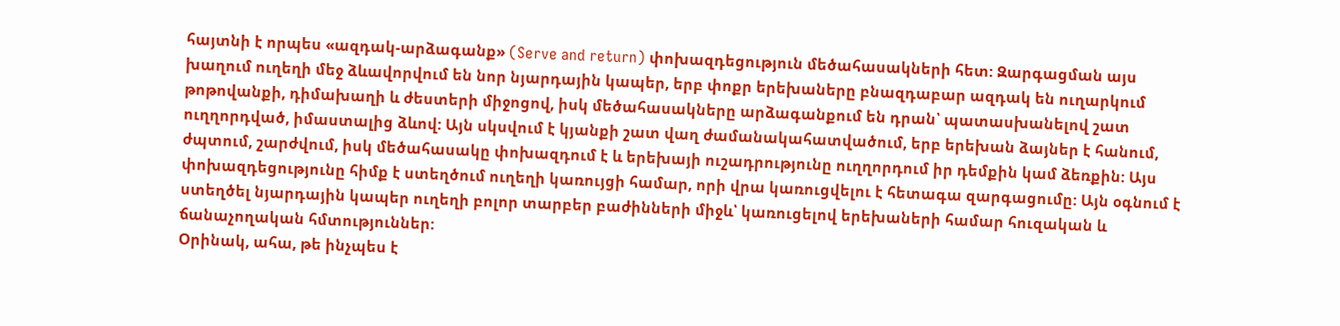հայտնի է որպես «ազդակ-արձագանք» (Serve and return) փոխազդեցություն մեծահասակների հետ: Զարգացման այս խաղում ուղեղի մեջ ձևավորվում են նոր նյարդային կապեր, երբ փոքր երեխաները բնազդաբար ազդակ են ուղարկում թոթովանքի, դիմախաղի և ժեստերի միջոցով, իսկ մեծահասակները արձագանքում են դրան՝ պատասխանելով շատ ուղղորդված, իմաստալից ձևով: Այն սկսվում է կյանքի շատ վաղ ժամանակահատվածում, երբ երեխան ձայներ է հանում, ժպտում, շարժվում, իսկ մեծահասակը փոխազդում է և երեխայի ուշադրությունը ուղղորդում իր դեմքին կամ ձեռքին: Այս փոխազդեցությունը հիմք է ստեղծում ուղեղի կառույցի համար, որի վրա կառուցվելու է հետագա զարգացումը: Այն օգնում է ստեղծել նյարդային կապեր ուղեղի բոլոր տարբեր բաժինների միջև՝ կառուցելով երեխաների համար հուզական և ճանաչողական հմտություններ:
Օրինակ, ահա, թե ինչպես է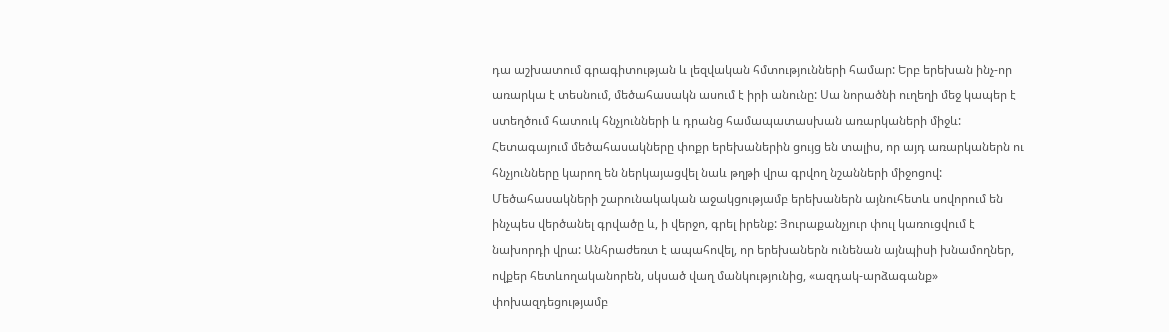դա աշխատում գրագիտության և լեզվական հմտությունների համար: Երբ երեխան ինչ-որ առարկա է տեսնում, մեծահասակն ասում է իրի անունը: Սա նորածնի ուղեղի մեջ կապեր է ստեղծում հատուկ հնչյունների և դրանց համապատասխան առարկաների միջև: Հետագայում մեծահասակները փոքր երեխաներին ցույց են տալիս, որ այդ առարկաներն ու հնչյունները կարող են ներկայացվել նաև թղթի վրա գրվող նշանների միջոցով: Մեծահասակների շարունակական աջակցությամբ երեխաներն այնուհետև սովորում են ինչպես վերծանել գրվածը և, ի վերջո, գրել իրենք: Յուրաքանչյուր փուլ կառուցվում է նախորդի վրա: Անհրաժեռտ է ապահովել, որ երեխաներն ունենան այնպիսի խնամողներ, ովքեր հետևողականորեն, սկսած վաղ մանկությունից, «ազդակ-արձագանք» փոխազդեցությամբ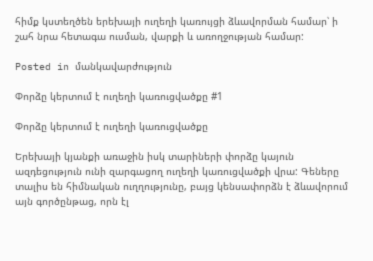հիմք կստեղծեն երեխայի ուղեղի կառույցի ձևավորման համար՝ ի շահ նրա հետագա ուսման, վարքի և առողջության համար:

Posted in մանկավարժություն

Փորձը կերտում է ուղեղի կառուցվածքը #1

Փորձը կերտում է ուղեղի կառուցվածքը

Երեխայի կյանքի առաջին իսկ տարիների փորձը կայուն ազդեցություն ունի զարգացող ուղեղի կառուցվածքի վրա: Գեները տալիս են հիմնական ուղղությունը, բայց կենսափորձն է ձևավորում այն գործընթաց, որն էլ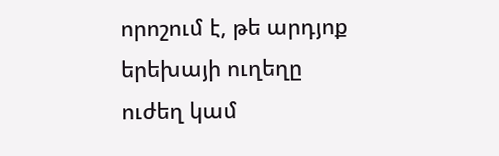որոշում է, թե արդյոք երեխայի ուղեղը ուժեղ կամ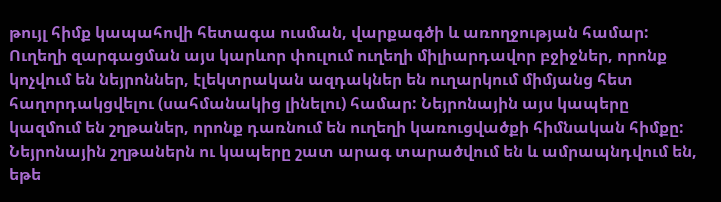թույլ հիմք կապահովի հետագա ուսման, վարքագծի և առողջության համար: Ուղեղի զարգացման այս կարևոր փուլում ուղեղի միլիարդավոր բջիջներ, որոնք կոչվում են նեյրոններ, էլեկտրական ազդակներ են ուղարկում միմյանց հետ հաղորդակցվելու (սահմանակից լինելու) համար: Նեյրոնային այս կապերը կազմում են շղթաներ, որոնք դառնում են ուղեղի կառուցվածքի հիմնական հիմքը: Նեյրոնային շղթաներն ու կապերը շատ արագ տարածվում են և ամրապնդվում են, եթե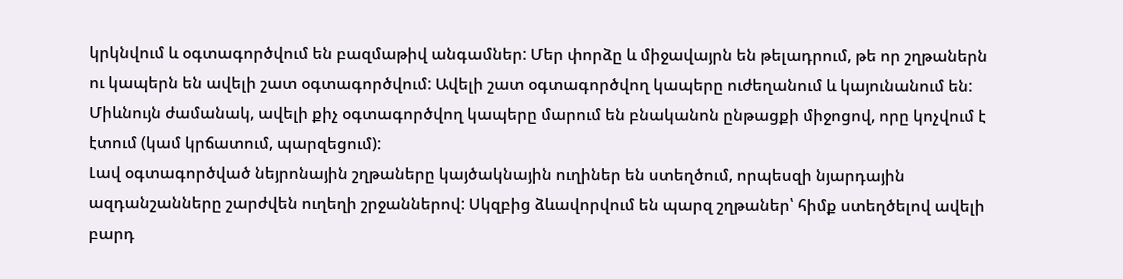կրկնվում և օգտագործվում են բազմաթիվ անգամներ: Մեր փորձը և միջավայրն են թելադրում, թե որ շղթաներն ու կապերն են ավելի շատ օգտագործվում: Ավելի շատ օգտագործվող կապերը ուժեղանում և կայունանում են: Միևնույն ժամանակ, ավելի քիչ օգտագործվող կապերը մարում են բնականոն ընթացքի միջոցով, որը կոչվում է էտում (կամ կրճատում, պարզեցում):
Լավ օգտագործված նեյրոնային շղթաները կայծակնային ուղիներ են ստեղծում, որպեսզի նյարդային ազդանշանները շարժվեն ուղեղի շրջաններով: Սկզբից ձևավորվում են պարզ շղթաներ՝ հիմք ստեղծելով ավելի բարդ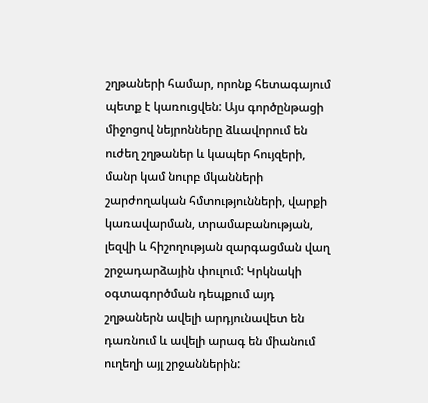շղթաների համար, որոնք հետագայում պետք է կառուցվեն: Այս գործընթացի միջոցով նեյրոնները ձևավորում են ուժեղ շղթաներ և կապեր հույզերի, մանր կամ նուրբ մկանների շարժողական հմտությունների, վարքի կառավարման, տրամաբանության, լեզվի և հիշողության զարգացման վաղ շրջադարձային փուլում: Կրկնակի օգտագործման դեպքում այդ շղթաներն ավելի արդյունավետ են դառնում և ավելի արագ են միանում ուղեղի այլ շրջաններին: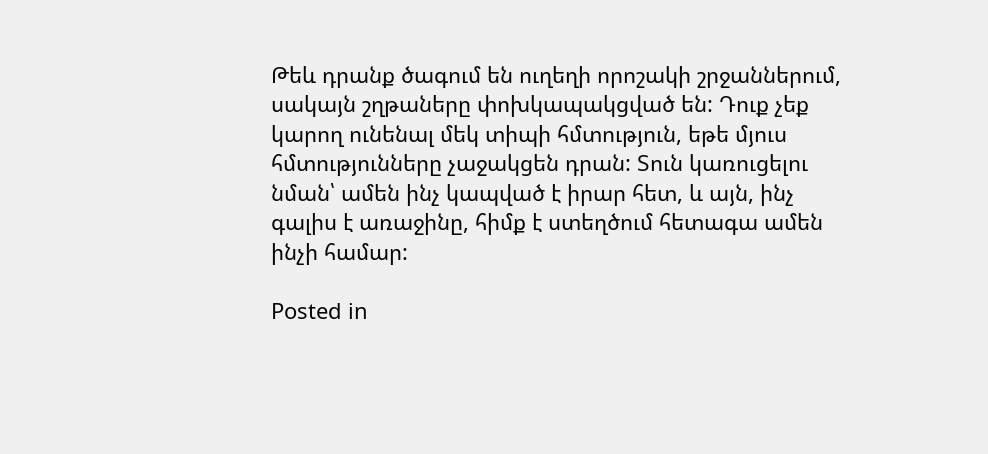Թեև դրանք ծագում են ուղեղի որոշակի շրջաններում, սակայն շղթաները փոխկապակցված են: Դուք չեք կարող ունենալ մեկ տիպի հմտություն, եթե մյուս հմտությունները չաջակցեն դրան: Տուն կառուցելու նման՝ ամեն ինչ կապված է իրար հետ, և այն, ինչ գալիս է առաջինը, հիմք է ստեղծում հետագա ամեն ինչի համար:

Posted in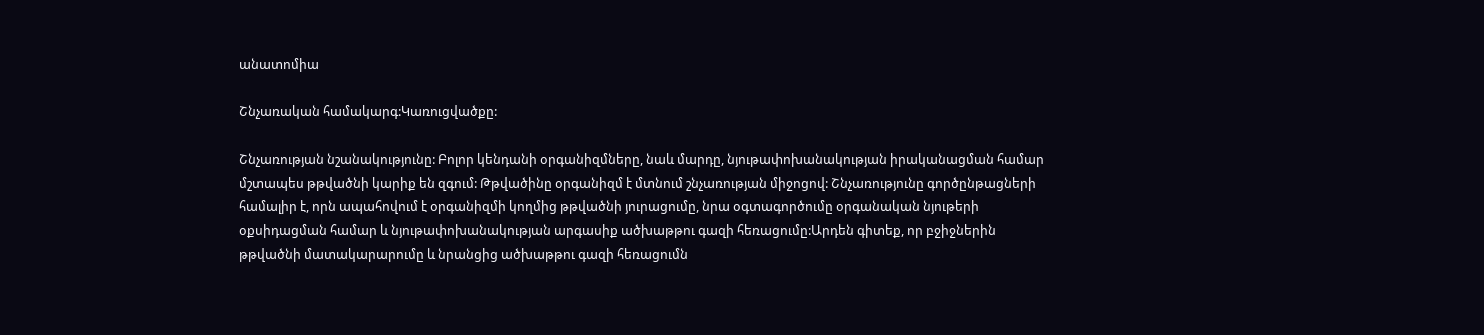անատոմիա

Շնչառական համակարգ:Կառուցվածքը:

Շնչառության նշանակությունը: Բոլոր կենդանի օրգանիզմները, նաև մարդը, նյութափոխանակության իրականացման համար մշտապես թթվածնի կարիք են զգում: Թթվածինը օրգանիզմ է մտնում շնչառության միջոցով: Շնչառությունը գործընթացների համալիր է, որն ապահովում է օրգանիզմի կողմից թթվածնի յուրացումը, նրա օգտագործումը օրգանական նյութերի օքսիդացման համար և նյութափոխանակության արգասիք ածխաթթու գազի հեռացումը:Արդեն գիտեք, որ բջիջներին թթվածնի մատակարարումը և նրանցից ածխաթթու գազի հեռացումն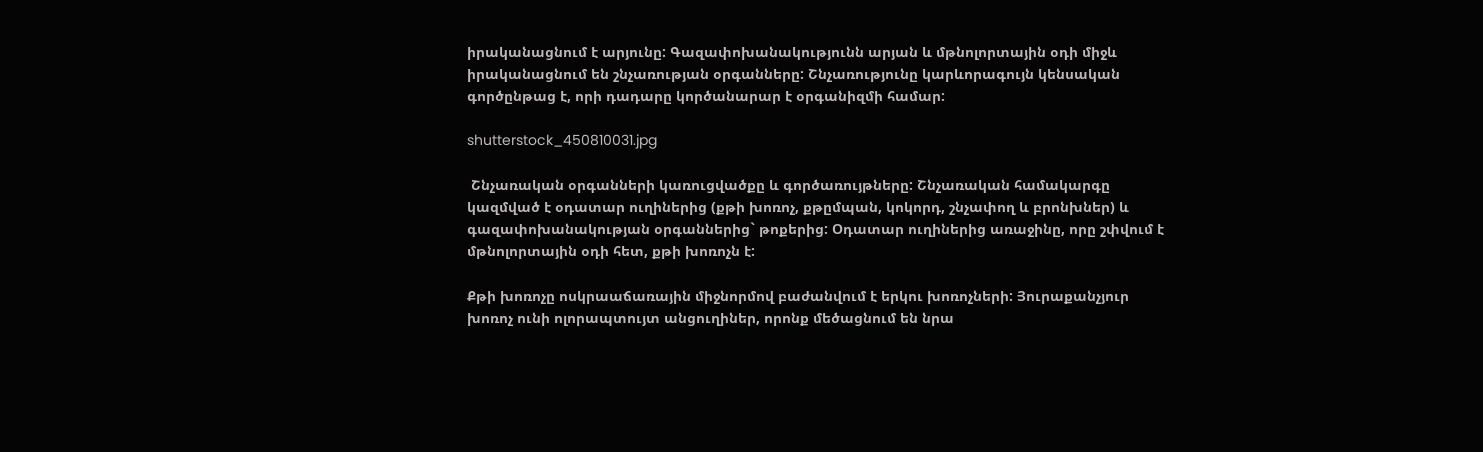իրականացնում է արյունը: Գազափոխանակությունն արյան և մթնոլորտային օդի միջև իրականացնում են շնչառության օրգանները: Շնչառությունը կարևորագույն կենսական գործընթաց է, որի դադարը կործանարար է օրգանիզմի համար:

shutterstock_450810031.jpg

 Շնչառական օրգանների կառուցվածքը և գործառույթները: Շնչառական համակարգը կազմված է օդատար ուղիներից (քթի խոռոչ, քթըմպան, կոկորդ, շնչափող և բրոնխներ) և գազափոխանակության օրգաններից` թոքերից: Օդատար ուղիներից առաջինը, որը շփվում է մթնոլորտային օդի հետ, քթի խոռոչն է:

Քթի խոռոչը ոսկրաաճառային միջնորմով բաժանվում է երկու խոռոչների: Յուրաքանչյուր խոռոչ ունի ոլորապտույտ անցուղիներ, որոնք մեծացնում են նրա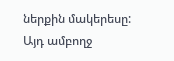ներքին մակերեսը: Այդ ամբողջ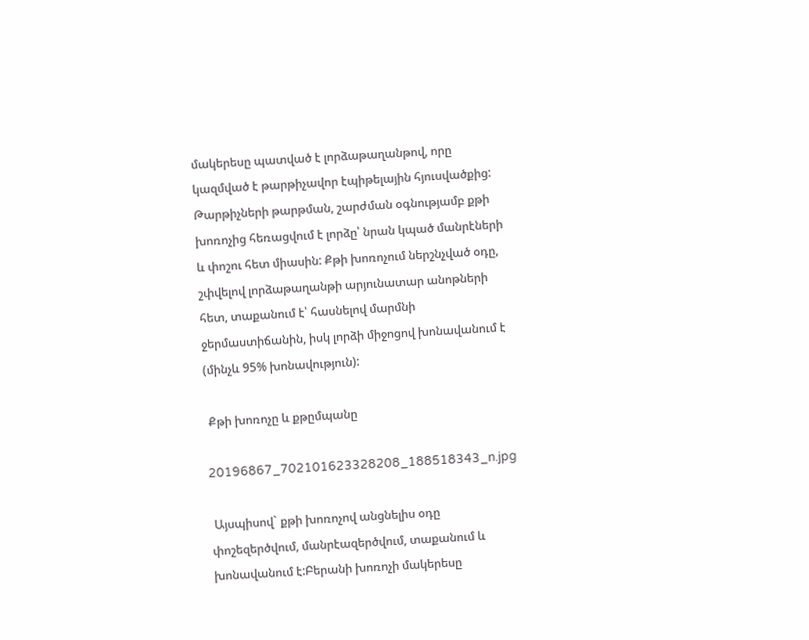մակերեսը պատված է լորձաթաղանթով, որը կազմված է թարթիչավոր էպիթելային հյուսվածքից: Թարթիչների թարթման, շարժման օգնությամբ քթի խոռոչից հեռացվում է լորձը՝ նրան կպած մանրէների և փոշու հետ միասին: Քթի խոռոչում ներշնչված օդը, շփվելով լորձաթաղանթի արյունատար անոթների հետ, տաքանում է՝ հասնելով մարմնի ջերմաստիճանին, իսկ լորձի միջոցով խոնավանում է (մինչև 95% խոնավություն):

 Քթի խոռոչը և քթըմպանը

20196867_702101623328208_188518343_n.jpg

 Այսպիսով` քթի խոռոչով անցնելիս օդը փոշեզերծվում, մանրէազերծվում, տաքանում և խոնավանում է:Բերանի խոռոչի մակերեսը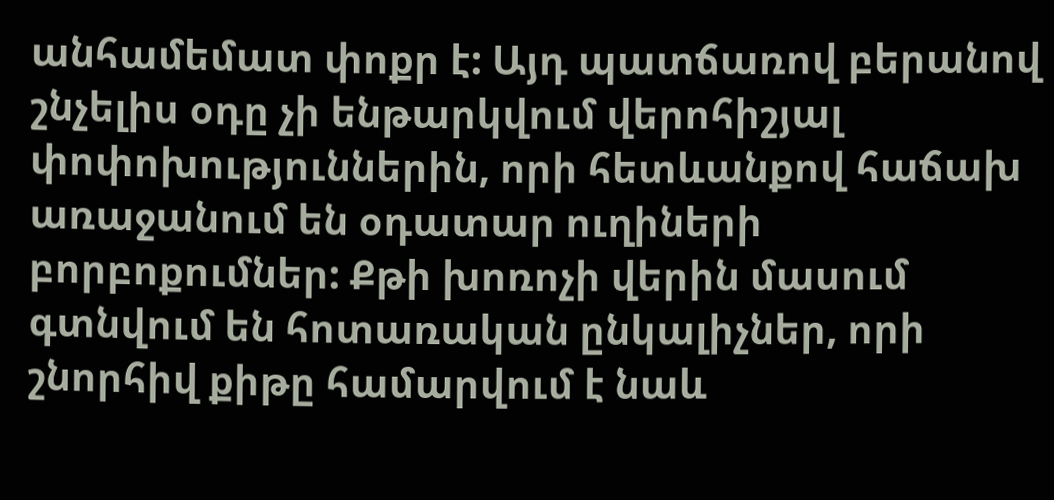անհամեմատ փոքր է: Այդ պատճառով բերանով շնչելիս օդը չի ենթարկվում վերոհիշյալ փոփոխություններին, որի հետևանքով հաճախ առաջանում են օդատար ուղիների բորբոքումներ: Քթի խոռոչի վերին մասում գտնվում են հոտառական ընկալիչներ, որի շնորհիվ քիթը համարվում է նաև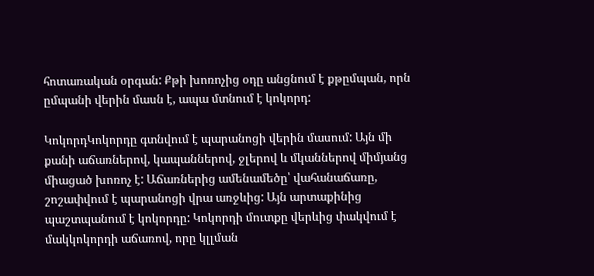հոտառական օրգան: Քթի խոռոչից օդը անցնում է քթըմպան, որն ըմպանի վերին մասն է, ապա մտնում է կոկորդ:

ԿոկորդԿոկորդը գտնվում է պարանոցի վերին մասում: Այն մի քանի աճառներով, կապաններով, ջլերով և մկաններով միմյանց միացած խոռոչ է: Աճառներից ամենամեծը՝ վահանաճառը, շոշափվում է պարանոցի վրա առջևից: Այն արտաքինից պաշտպանում է կոկորդը: Կոկորդի մուտքը վերևից փակվում է մակկոկորդի աճառով, որը կլլման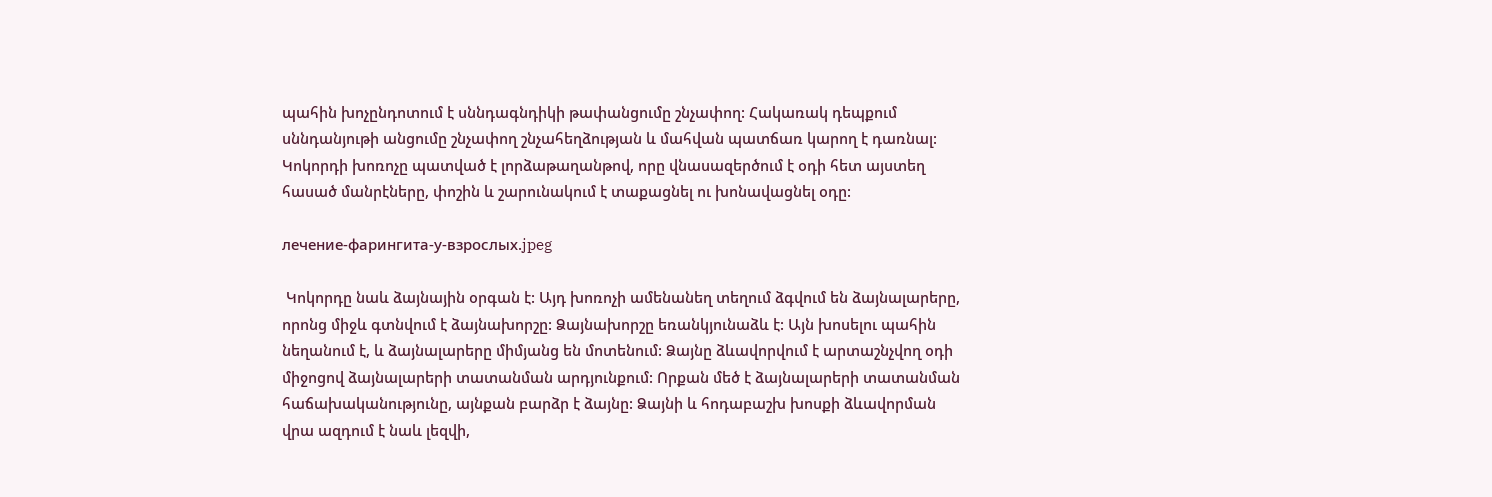պահին խոչընդոտում է սննդագնդիկի թափանցումը շնչափող: Հակառակ դեպքում սննդանյութի անցումը շնչափող շնչահեղձության և մահվան պատճառ կարող է դառնալ: Կոկորդի խոռոչը պատված է լորձաթաղանթով, որը վնասազերծում է օդի հետ այստեղ հասած մանրէները, փոշին և շարունակում է տաքացնել ու խոնավացնել օդը:

лечение-фарингита-у-взрослых.jpeg

 Կոկորդը նաև ձայնային օրգան է: Այդ խոռոչի ամենանեղ տեղում ձգվում են ձայնալարերը, որոնց միջև գտնվում է ձայնախորշը: Ձայնախորշը եռանկյունաձև է: Այն խոսելու պահին նեղանում է, և ձայնալարերը միմյանց են մոտենում: Ձայնը ձևավորվում է արտաշնչվող օդի միջոցով ձայնալարերի տատանման արդյունքում: Որքան մեծ է ձայնալարերի տատանման հաճախականությունը, այնքան բարձր է ձայնը: Ձայնի և հոդաբաշխ խոսքի ձևավորման վրա ազդում է նաև լեզվի,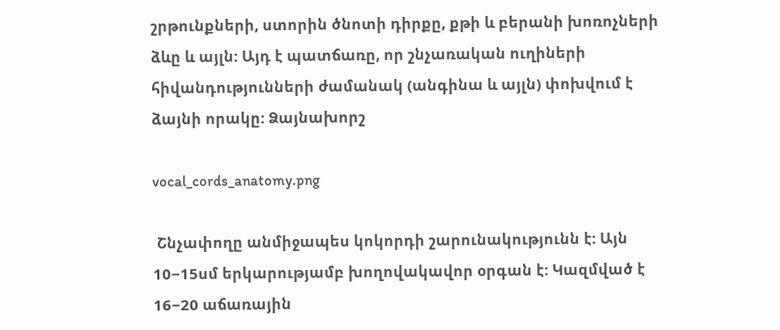շրթունքների, ստորին ծնոտի դիրքը, քթի և բերանի խոռոչների ձևը և այլն: Այդ է պատճառը, որ շնչառական ուղիների հիվանդությունների ժամանակ (անգինա և այլն) փոխվում է ձայնի որակը: Ձայնախորշ

vocal_cords_anatomy.png

 Շնչափողը անմիջապես կոկորդի շարունակությունն է: Այն 10−15սմ երկարությամբ խողովակավոր օրգան է: Կազմված է 16−20 աճառային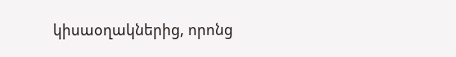կիսաօղակներից, որոնց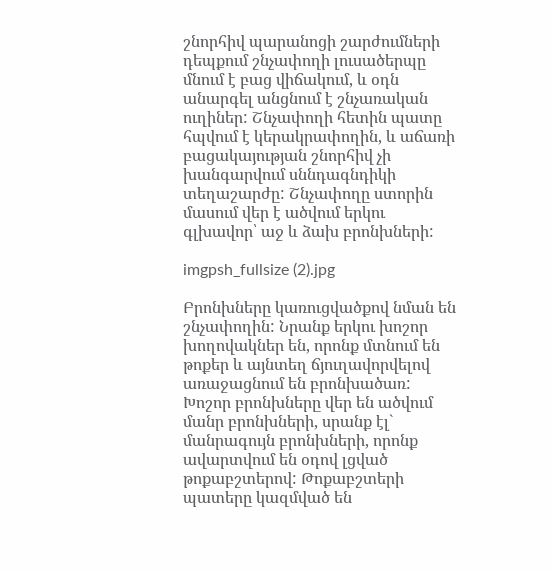շնորհիվ պարանոցի շարժումների դեպքում շնչափողի լուսածերպը մնում է բաց վիճակում, և օդն անարգել անցնում է շնչառական ուղիներ: Շնչափողի հետին պատը հպվում է կերակրափողին, և աճառի բացակայության շնորհիվ չի խանգարվում սննդագնդիկի տեղաշարժը: Շնչափողը ստորին մասում վեր է ածվում երկու գլխավոր՝ աջ և ձախ բրոնխների:

imgpsh_fullsize (2).jpg

Բրոնխները կառուցվածքով նման են շնչափողին: Նրանք երկու խոշոր խողովակներ են, որոնք մտնում են թոքեր և այնտեղ ճյուղավորվելով առաջացնում են բրոնխածառ: Խոշոր բրոնխները վեր են ածվում մանր բրոնխների, սրանք էլ` մանրագույն բրոնխների, որոնք ավարտվում են օդով լցված թոքաբշտերով: Թոքաբշտերի պատերը կազմված են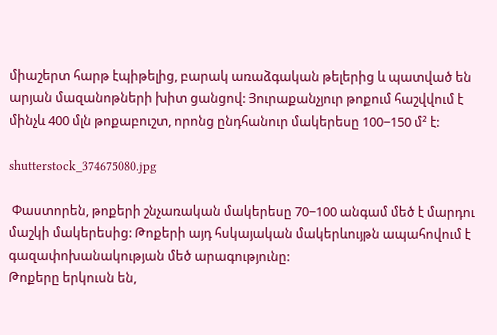միաշերտ հարթ էպիթելից, բարակ առաձգական թելերից և պատված են արյան մազանոթների խիտ ցանցով: Յուրաքանչյուր թոքում հաշվվում է մինչև 400 մլն թոքաբուշտ, որոնց ընդհանուր մակերեսը 100−150 մ² է:

shutterstock_374675080.jpg

 Փաստորեն, թոքերի շնչառական մակերեսը 70−100 անգամ մեծ է մարդու մաշկի մակերեսից: Թոքերի այդ հսկայական մակերևույթն ապահովում է գազափոխանակության մեծ արագությունը:
Թոքերը երկուսն են,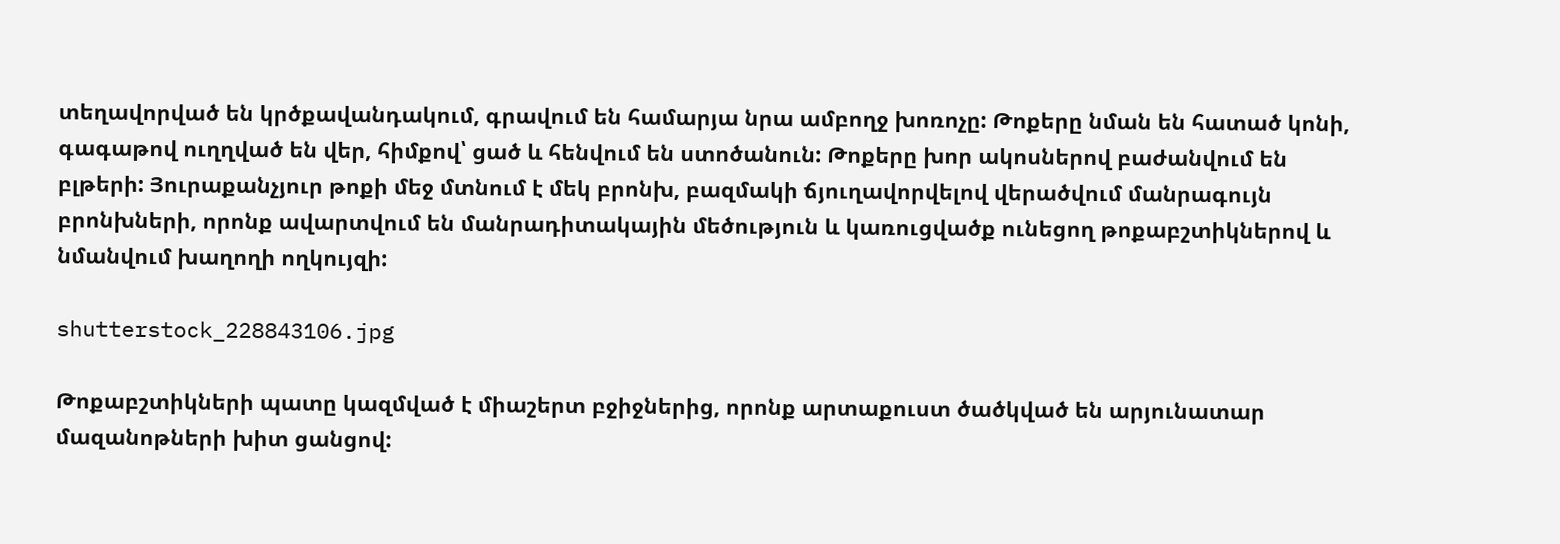տեղավորված են կրծքավանդակում, գրավում են համարյա նրա ամբողջ խոռոչը: Թոքերը նման են հատած կոնի, գագաթով ուղղված են վեր, հիմքով՝ ցած և հենվում են ստոծանուն: Թոքերը խոր ակոսներով բաժանվում են բլթերի: Յուրաքանչյուր թոքի մեջ մտնում է մեկ բրոնխ, բազմակի ճյուղավորվելով վերածվում մանրագույն բրոնխների, որոնք ավարտվում են մանրադիտակային մեծություն և կառուցվածք ունեցող թոքաբշտիկներով և նմանվում խաղողի ողկույզի:

shutterstock_228843106.jpg

Թոքաբշտիկների պատը կազմված է միաշերտ բջիջներից, որոնք արտաքուստ ծածկված են արյունատար մազանոթների խիտ ցանցով: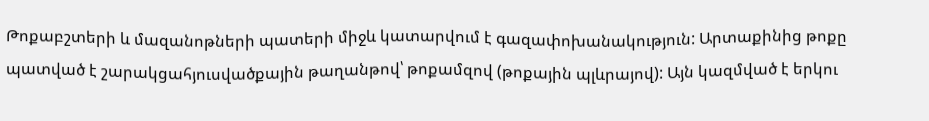Թոքաբշտերի և մազանոթների պատերի միջև կատարվում է գազափոխանակություն: Արտաքինից թոքը պատված է շարակցահյուսվածքային թաղանթով՝ թոքամզով (թոքային պլևրայով): Այն կազմված է երկու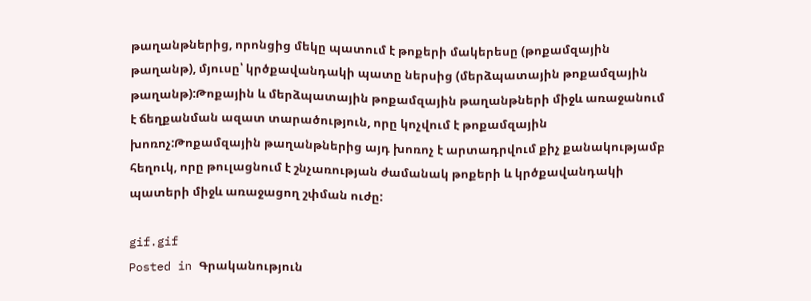թաղանթներից, որոնցից մեկը պատում է թոքերի մակերեսը (թոքամզային թաղանթ), մյուսը՝ կրծքավանդակի պատը ներսից (մերձպատային թոքամզային թաղանթ):Թոքային և մերձպատային թոքամզային թաղանթների միջև առաջանում է ճեղքանման ազատ տարածություն, որը կոչվում է թոքամզային խոռոչ:Թոքամզային թաղանթներից այդ խոռոչ է արտադրվում քիչ քանակությամբ հեղուկ, որը թուլացնում է շնչառության ժամանակ թոքերի և կրծքավանդակի պատերի միջև առաջացող շփման ուժը:

gif.gif
Posted in Գրականություն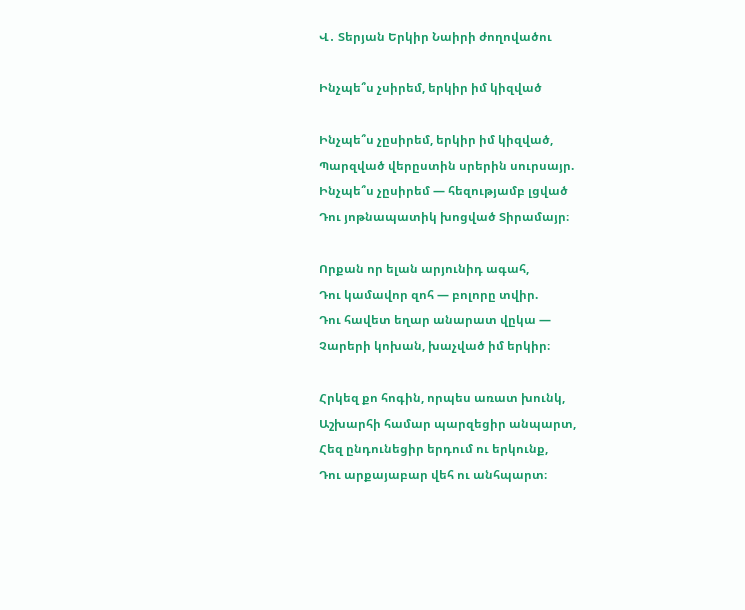Վ․ Տերյան Երկիր Նաիրի ժողովածու

Ինչպե՞ս չսիրեմ, երկիր իմ կիզված

Ինչպե՞ս չըսիրեմ, երկիր իմ կիզված,
Պարզված վերըստին սրերին սուրսայր.
Ինչպե՞ս չըսիրեմ — հեզությամբ լցված
Դու յոթնապատիկ խոցված Տիրամայր։

Որքան որ ելան արյունիդ ագահ,
Դու կամավոր զոհ — բոլորը տվիր.
Դու հավետ եղար անարատ վըկա —
Չարերի կոխան, խաչված իմ երկիր։

Հրկեզ քո հոգին, որպես առատ խունկ,
Աշխարհի համար պարզեցիր անպարտ,
Հեզ ընդունեցիր երդում ու երկունք,
Դու արքայաբար վեհ ու անհպարտ։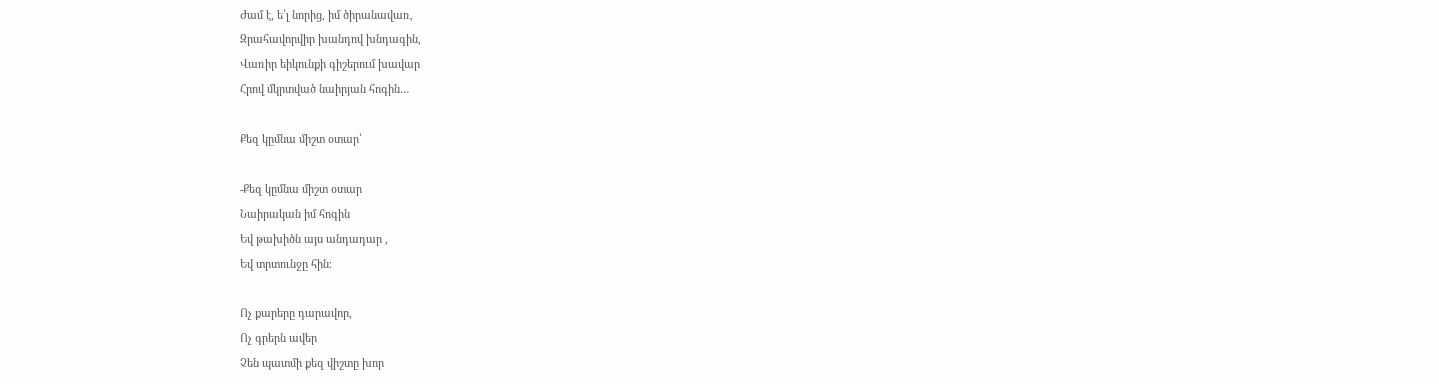Ժամ է, ե՛լ նորից, իմ ծիրանավառ,
Զրահավորվիր խանդով խնդագին,
Վառիր եիկունքի գիշերում խավար
Հրով մկրտված նաիրյան հոգին…

Քեզ կըմնա միշտ օտար՝

-Քեզ կըմնա միշտ օտար
Նաիրական իմ հոգին
Եվ թախիծն այս անդադար ,
Եվ տրտունջը հին։

Ոչ քարերը դարավոր,
Ոչ գրերն ավեր
Չեն պատմի քեզ վիշտը խոր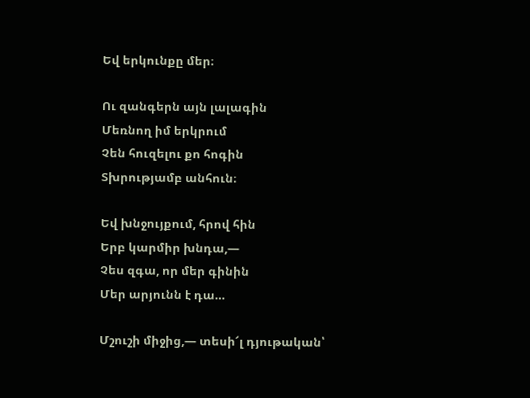Եվ երկունքը մեր։

Ու զանգերն այն լալագին
Մեռնող իմ երկրում
Չեն հուզելու քո հոգին
Տխրությամբ անհուն։

Եվ խնջույքում, հրով հին
Երբ կարմիր խնդա,—
Չես զգա, որ մեր գինին
Մեր արյունն է դա…

Մշուշի միջից,— տեսի՜լ դյութական՝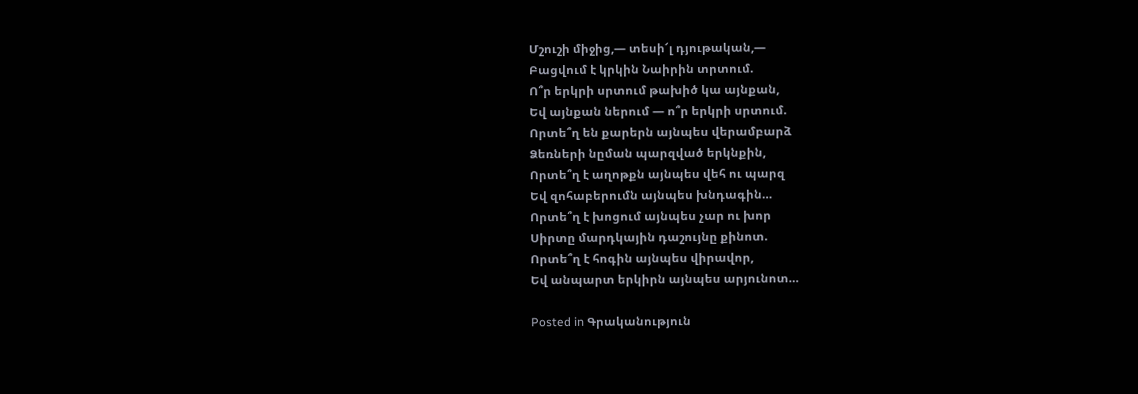Մշուշի միջից,— տեսի՜լ դյութական,—
Բացվում է կրկին Նաիրին տրտում.
Ո՞ր երկրի սրտում թախիծ կա այնքան,
Եվ այնքան ներում — ո՞ր երկրի սրտում.
Որտե՞ղ են քարերն այնպես վերամբարձ
Ձեռների նըման պարզված երկնքին,
Որտե՞ղ է աղոթքն այնպես վեհ ու պարզ
Եվ զոհաբերումն այնպես խնդագին…
Որտե՞ղ է խոցում այնպես չար ու խոր
Սիրտը մարդկային դաշույնը քինոտ.
Որտե՞ղ է հոգին այնպես վիրավոր,
Եվ անպարտ երկիրն այնպես արյունոտ…

Posted in Գրականություն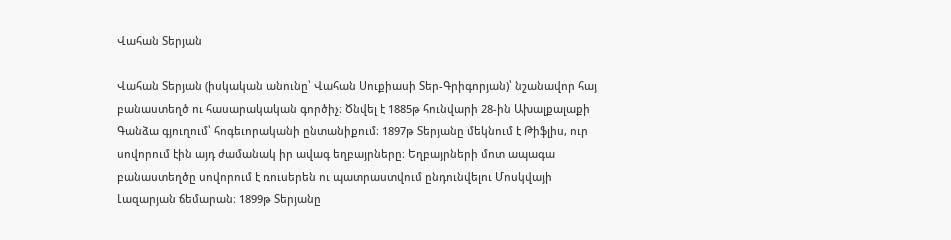Վահան Տերյան

Վահան Տերյան (իսկական անունը՝ Վահան Սուքիասի Տեր-Գրիգորյան)՝ նշանավոր հայ բանաստեղծ ու հասարակական գործիչ։ Ծնվել է 1885թ հունվարի 28-ին Ախալքալաքի Գանձա գյուղում՝ հոգեւորականի ընտանիքում։ 1897թ Տերյանը մեկնում է Թիֆլիս, ուր սովորում էին այդ ժամանակ իր ավագ եղբայրները։ Եղբայրների մոտ ապագա բանաստեղծը սովորում է ռուսերեն ու պատրաստվում ընդունվելու Մոսկվայի Լազարյան ճեմարան։ 1899թ Տերյանը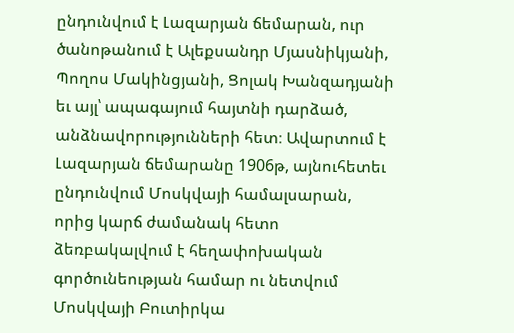ընդունվում է Լազարյան ճեմարան, ուր ծանոթանում է Ալեքսանդր Մյասնիկյանի, Պողոս Մակինցյանի, Ցոլակ Խանզադյանի եւ այլ՝ ապագայում հայտնի դարձած, անձնավորությունների հետ։ Ավարտում է Լազարյան ճեմարանը 1906թ, այնուհետեւ ընդունվում Մոսկվայի համալսարան, որից կարճ ժամանակ հետո ձեռբակալվում է հեղափոխական գործունեության համար ու նետվում Մոսկվայի Բուտիրկա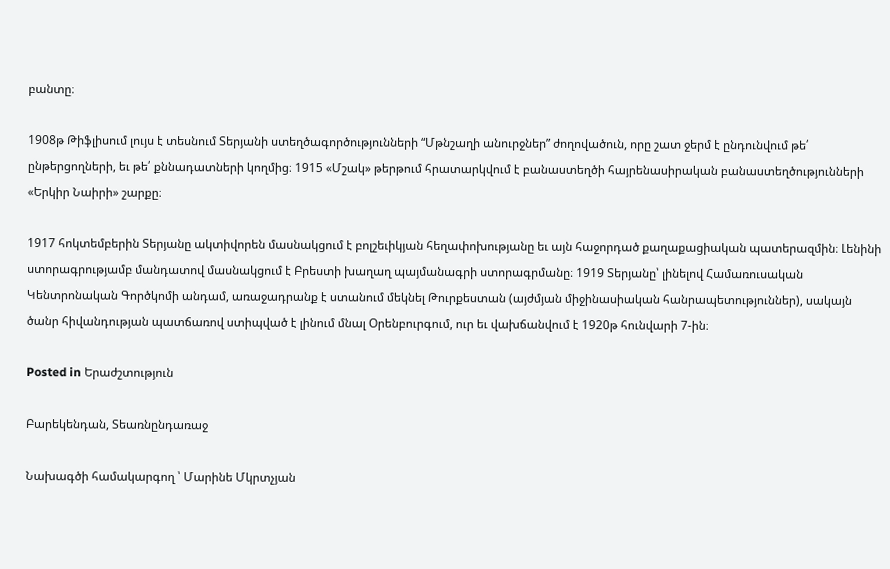բանտը։

1908թ Թիֆլիսում լույս է տեսնում Տերյանի ստեղծագործությունների “Մթնշաղի անուրջներ” ժողովածուն, որը շատ ջերմ է ընդունվում թե՛ ընթերցողների, եւ թե՛ քննադատների կողմից։ 1915 «Մշակ» թերթում հրատարկվում է բանաստեղծի հայրենասիրական բանաստեղծությունների «Երկիր Նաիրի» շարքը։

1917 հոկտեմբերին Տերյանը ակտիվորեն մասնակցում է բոլշեւիկյան հեղափոխությանը եւ այն հաջորդած քաղաքացիական պատերազմին։ Լենինի ստորագրությամբ մանդատով մասնակցում է Բրեստի խաղաղ պայմանագրի ստորագրմանը։ 1919 Տերյանը՝ լինելով Համառուսական Կենտրոնական Գործկոմի անդամ, առաջադրանք է ստանում մեկնել Թուրքեստան (այժմյան միջինասիական հանրապետություններ), սակայն ծանր հիվանդության պատճառով ստիպված է լինում մնալ Օրենբուրգում, ուր եւ վախճանվում է 1920թ հունվարի 7-ին։

Posted in Երաժշտություն

Բարեկենդան, Տեառնընդառաջ

Նախագծի համակարգող ՝ Մարինե Մկրտչյան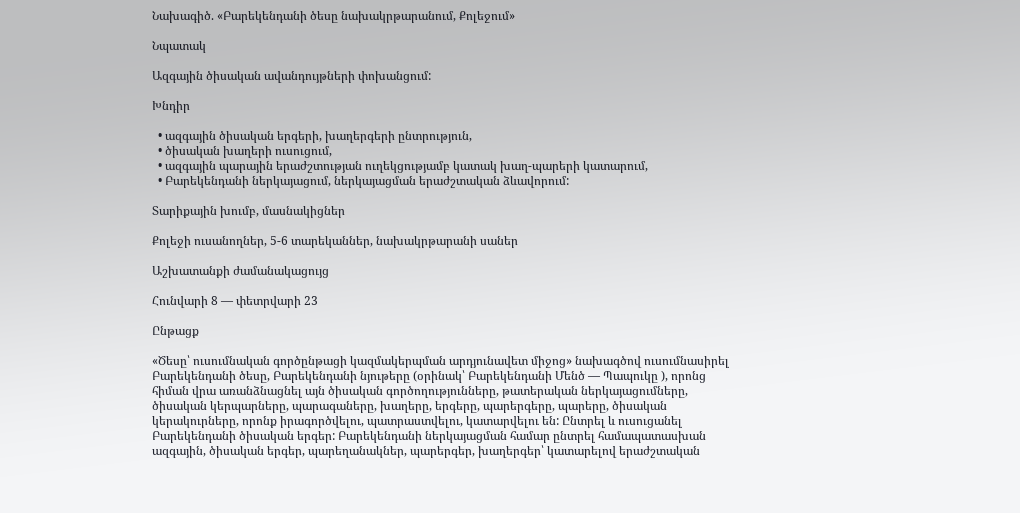Նախագիծ. «Բարեկենդանի ծեսը նախակրթարանում, Քոլեջում»

Նպատակ

Ազգային ծիսական ավանդույթների փոխանցում:

Խնդիր

  • ազգային ծիսական երգերի, խաղերգերի ընտրություն,
  • ծիսական խաղերի ուսուցում,
  • ազգային պարային երաժշտության ուղեկցությամբ կատակ խաղ-պարերի կատարում,
  • Բարեկենդանի ներկայացում, ներկայացման երաժշտական ձևավորում:

Տարիքային խումբ, մասնակիցներ

Քոլեջի ուսանողներ, 5-6 տարեկաններ, նախակրթարանի սաներ

Աշխատանքի ժամանակացույց

Հունվարի 8 — փետրվարի 23

Ընթացք

«Ծեսը՝ ուսումնական գործընթացի կազմակերպման արդյունավետ միջոց» նախագծով ուսումնասիրել  Բարեկենդանի ծեսը, Բարեկենդանի նյութերը (օրինակ՝ Բարեկենդանի Մենծ — Պապուկը ), որոնց հիման վրա առանձնացնել այն ծիսական գործողությունները, թատերական ներկայացումները, ծիսական կերպարները, պարագաները, խաղերը, երգերը, պարերգերը, պարերը, ծիսական կերակուրները, որոնք իրագործվելու, պատրաստվելու, կատարվելու են: Ընտրել և ուսուցանել Բարեկենդանի ծիսական երգեր: Բարեկենդանի ներկայացման համար ընտրել համապատասխան ազգային, ծիսական երգեր, պարեղանակներ, պարերգեր, խաղերգեր՝ կատարելով երաժշտական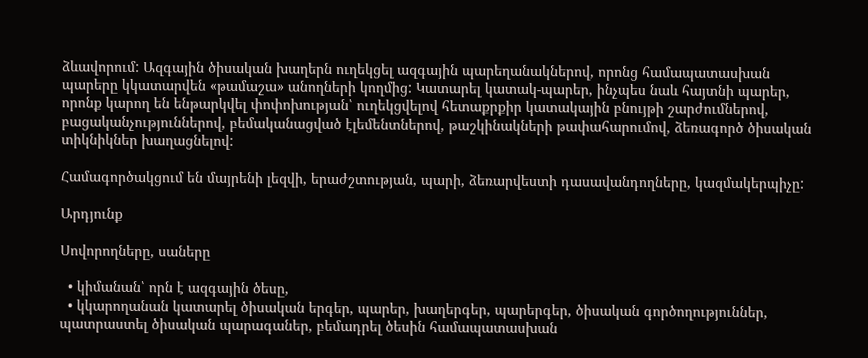ձևավորում: Ազգային ծիսական խաղերն ուղեկցել ազգային պարեղանակներով, որոնց համապատասխան պարերը կկատարվեն «թամաշա» անողների կողմից: Կատարել կատակ-պարեր, ինչպես նաև հայտնի պարեր, որոնք կարող են ենթարկվել փոփոխության՝ ուղեկցվելով հետաքրքիր կատակային բնույթի շարժումներով, բացականչություններով, բեմականացված էլեմենտներով, թաշկինակների թափահարումով, ձեռագործ ծիսական տիկնիկներ խաղացնելով:

Համագործակցում են մայրենի լեզվի, երաժշտության, պարի, ձեռարվեստի դասավանդողները, կազմակերպիչը:

Արդյունք

Սովորողները, սաները

  • կիմանան՝ որն է ազգային ծեսը,
  • կկարողանան կատարել ծիսական երգեր, պարեր, խաղերգեր, պարերգեր, ծիսական գործողություններ, պատրաստել ծիսական պարագաներ, բեմադրել ծեսին համապատասխան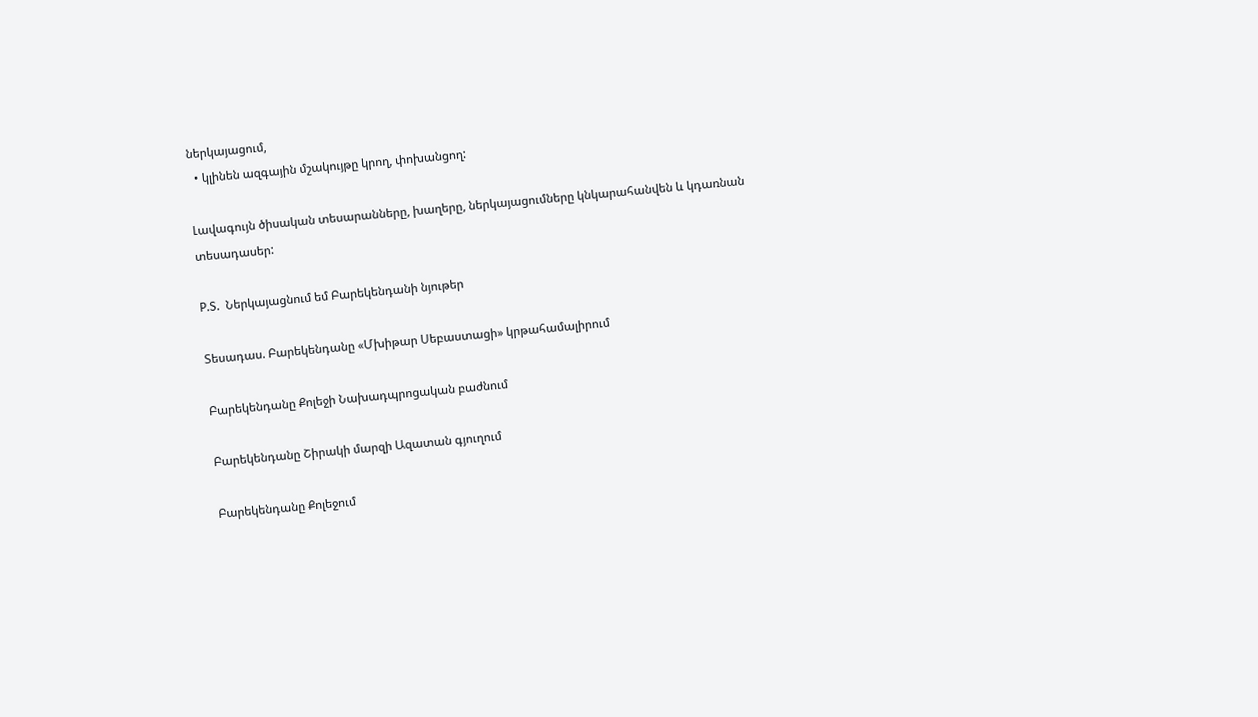ներկայացում,
  • կլինեն ազգային մշակույթը կրող, փոխանցող:

Լավագույն ծիսական տեսարանները, խաղերը, ներկայացումները կնկարահանվեն և կդառնան տեսադասեր:

P.S.  Ներկայացնում եմ Բարեկենդանի նյութեր

Տեսադաս. Բարեկենդանը «Մխիթար Սեբաստացի» կրթահամալիրում

Բարեկենդանը Քոլեջի Նախադպրոցական բաժնում

Բարեկենդանը Շիրակի մարզի Ազատան գյուղում

Բարեկենդանը Քոլեջում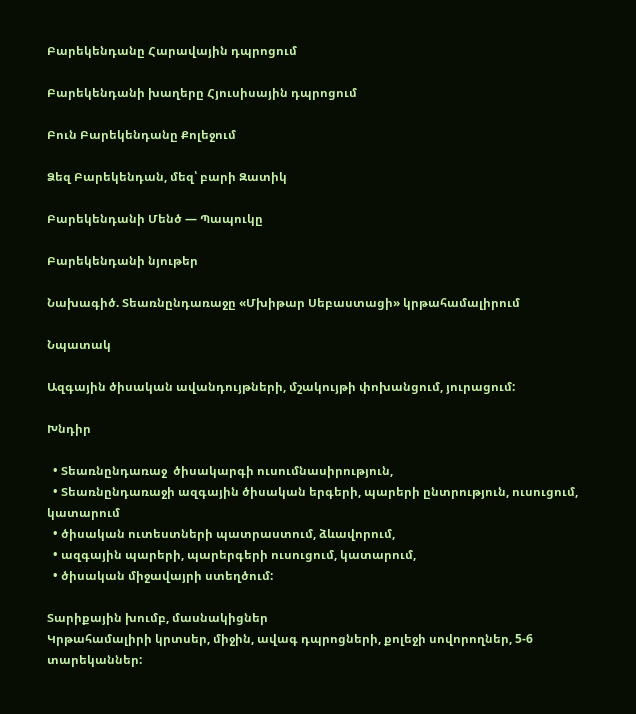Բարեկենդանը Հարավային դպրոցում

Բարեկենդանի խաղերը Հյուսիսային դպրոցում

Բուն Բարեկենդանը Քոլեջում

Ձեզ Բարեկենդան, մեզ՝ բարի Զատիկ

Բարեկենդանի Մենծ — Պապուկը

Բարեկենդանի նյութեր

Նախագիծ. Տեառնընդառաջը «Մխիթար Սեբաստացի» կրթահամալիրում

Նպատակ

Ազգային ծիսական ավանդույթների, մշակույթի փոխանցում, յուրացում:

Խնդիր

  • Տեառնընդառաջ  ծիսակարգի ուսումնասիրություն,
  • Տեառնընդառաջի ազգային ծիսական երգերի, պարերի ընտրություն, ուսուցում, կատարում
  • ծիսական ուտեստների պատրաստում, ձևավորում,
  • ազգային պարերի, պարերգերի ուսուցում, կատարում,
  • ծիսական միջավայրի ստեղծում:

Տարիքային խումբ, մասնակիցներ
Կրթահամալիրի կրտսեր, միջին, ավագ դպրոցների, քոլեջի սովորողներ, 5-6 տարեկաններ: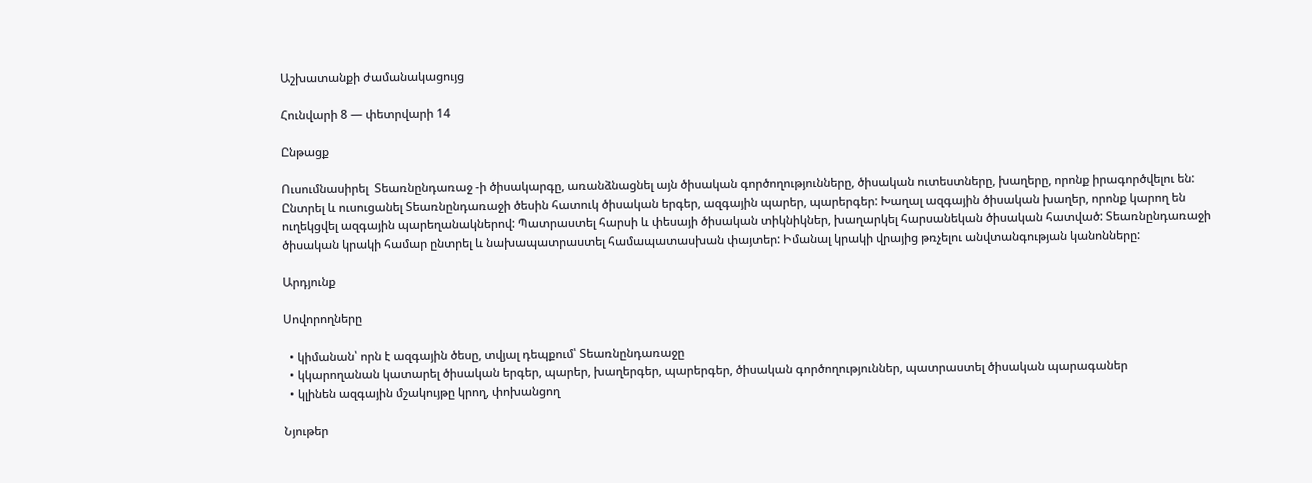Աշխատանքի ժամանակացույց

Հունվարի 8 — փետրվարի 14

Ընթացք

Ուսումնասիրել  Տեառնընդառաջ -ի ծիսակարգը, առանձնացնել այն ծիսական գործողությունները, ծիսական ուտեստները, խաղերը, որոնք իրագործվելու են: Ընտրել և ուսուցանել Տեառնընդառաջի ծեսին հատուկ ծիսական երգեր, ազգային պարեր, պարերգեր: Խաղալ ազգային ծիսական խաղեր, որոնք կարող են ուղեկցվել ազգային պարեղանակներով: Պատրաստել հարսի և փեսայի ծիսական տիկնիկներ, խաղարկել հարսանեկան ծիսական հատված: Տեառնընդառաջի ծիսական կրակի համար ընտրել և նախապատրաստել համապատասխան փայտեր: Իմանալ կրակի վրայից թռչելու անվտանգության կանոնները:

Արդյունք

Սովորողները

  • կիմանան՝ որն է ազգային ծեսը, տվյալ դեպքում՝ Տեառնընդառաջը
  • կկարողանան կատարել ծիսական երգեր, պարեր, խաղերգեր, պարերգեր, ծիսական գործողություններ, պատրաստել ծիսական պարագաներ
  • կլինեն ազգային մշակույթը կրող, փոխանցող

Նյութեր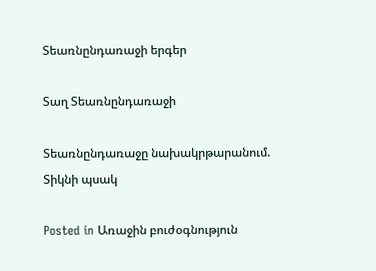Տեառնընդառաջի երգեր

Տաղ Տեառնընդառաջի

Տեառնընդառաջը նախակրթարանում. Տիկնի պսակ

Posted in Առաջին բուժօգնություն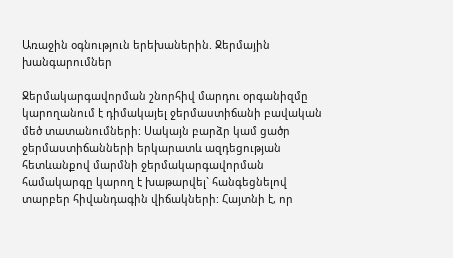Առաջին օգնություն երեխաներին. Ջերմային խանգարումներ

Ջերմակարգավորման շնորհիվ մարդու օրգանիզմը կարողանում է դիմակայել ջերմաստիճանի բավական մեծ տատանումների: Սակայն բարձր կամ ցածր ջերմաստիճանների երկարատև ազդեցության հետևանքով մարմնի ջերմակարգավորման համակարգը կարող է խաթարվել` հանգեցնելով տարբեր հիվանդագին վիճակների: Հայտնի է, որ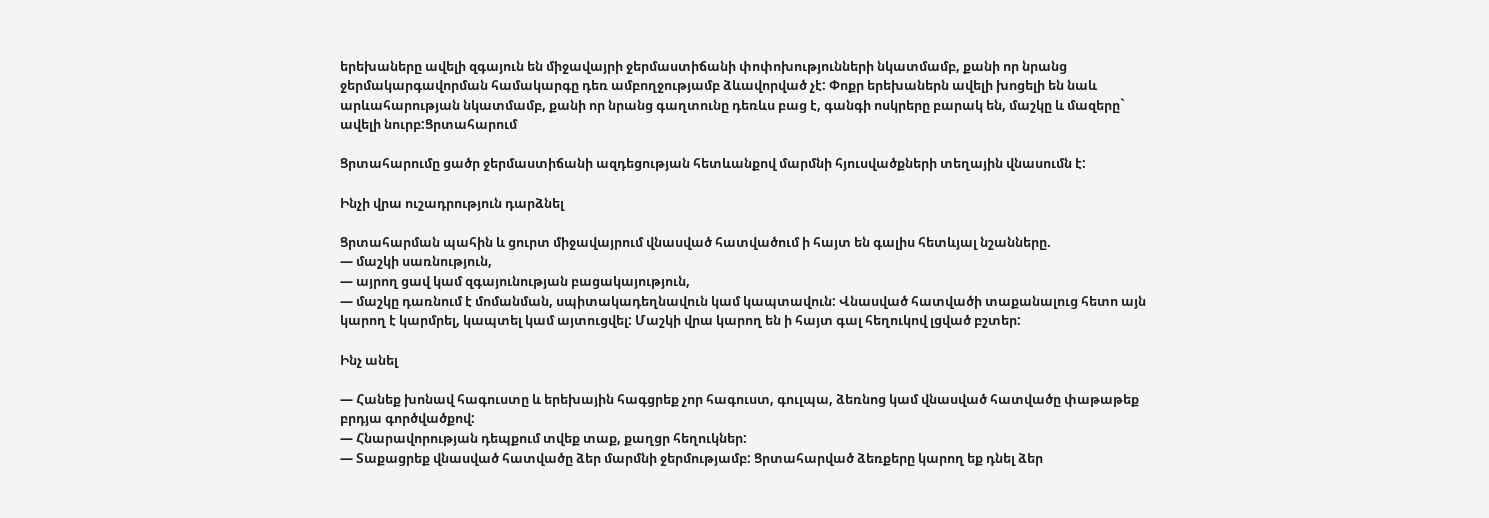երեխաները ավելի զգայուն են միջավայրի ջերմաստիճանի փոփոխությունների նկատմամբ, քանի որ նրանց ջերմակարգավորման համակարգը դեռ ամբողջությամբ ձևավորված չէ: Փոքր երեխաներն ավելի խոցելի են նաև արևահարության նկատմամբ, քանի որ նրանց գաղտունը դեռևս բաց է, գանգի ոսկրերը բարակ են, մաշկը և մազերը` ավելի նուրբ:Ցրտահարում

Ցրտահարումը ցածր ջերմաստիճանի ազդեցության հետևանքով մարմնի հյուսվածքների տեղային վնասումն է:

Ինչի վրա ուշադրություն դարձնել

Ցրտահարման պահին և ցուրտ միջավայրում վնասված հատվածում ի հայտ են գալիս հետևյալ նշանները.
— մաշկի սառնություն,
— այրող ցավ կամ զգայունության բացակայություն,
— մաշկը դառնում է մոմանման, սպիտակադեղնավուն կամ կապտավուն: Վնասված հատվածի տաքանալուց հետո այն կարող է կարմրել, կապտել կամ այտուցվել: Մաշկի վրա կարող են ի հայտ գալ հեղուկով լցված բշտեր:

Ինչ անել

— Հանեք խոնավ հագուստը և երեխային հագցրեք չոր հագուստ, գուլպա, ձեռնոց կամ վնասված հատվածը փաթաթեք բրդյա գործվածքով:
— Հնարավորության դեպքում տվեք տաք, քաղցր հեղուկներ:
— Տաքացրեք վնասված հատվածը ձեր մարմնի ջերմությամբ: Ցրտահարված ձեռքերը կարող եք դնել ձեր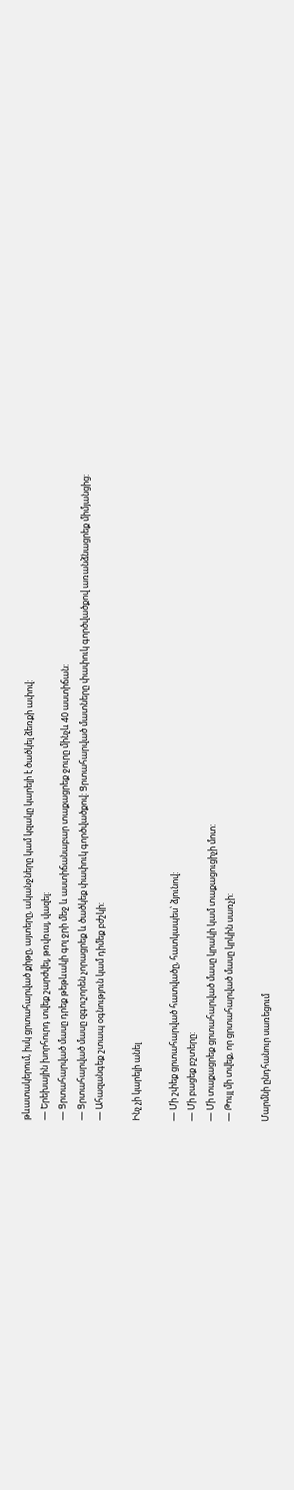թևատակերում, իսկ ցրտահարված քիթը, այտերը, ականջները կամ կզակը կարելի է ծածկել ձեռքի ափով:
— Երեխային խորհուրդ տվեք շարժվել, թռվռալ, վազել:
— Ցրտահարված մասը դրեք թեթևակի գոլ ջրի մեջ և աստիճանաբար տաքացրեք ջուրը մինչև 40 աստիճան:
— Ցրտահարված մասը զգուշորեն չորացրեք և ծածկեք փափուկ գործվածքով: Ցրտահարված մատները փափուկ գործվածքով առանձնացրեք միմյանցից:
— Ահազանգեք շտապ օգնություն կամ դիմեք բժշկի:

Ինչ չի կարելի անել

— Մի շփեք ցրտահարված հատվածը, հատկապես՝ ձյունով:
— Մի բացեք բշտերը:
— Մի տաքացրեք ցրտահարված մասը կրակի կամ տաքացուցիչի մոտ:
— Թույլ մի տվեք, որ ցրտահարված մասը կրկին սառչի:

Մարմնի ընդհանուր սառեցում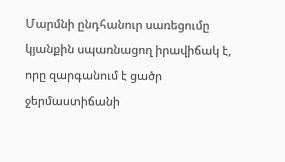Մարմնի ընդհանուր սառեցումը կյանքին սպառնացող իրավիճակ է, որը զարգանում է ցածր ջերմաստիճանի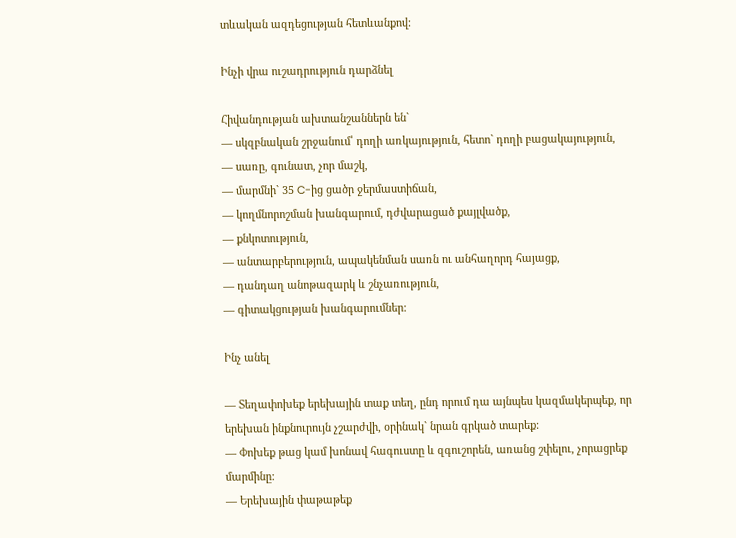տևական ազդեցության հետևանքով:

Ինչի վրա ուշադրություն դարձնել

Հիվանդության ախտանշաններն են`
— սկզբնական շրջանում՝ դողի առկայություն, հետո` դողի բացակայություն,
— սառը, գունատ, չոր մաշկ,
— մարմնի` 35 C-ից ցածր ջերմաստիճան,
— կողմնորոշման խանգարում, դժվարացած քայլվածք,
— քնկոտություն,
— անտարբերություն, ապակենման սառն ու անհաղորդ հայացք,
— դանդաղ անոթազարկ և շնչառություն,
— գիտակցության խանգարումներ:

Ինչ անել

— Տեղափոխեք երեխային տաք տեղ, ընդ որում դա այնպես կազմակերպեք, որ երեխան ինքնուրույն չշարժվի, օրինակ` նրան գրկած տարեք:
— Փոխեք թաց կամ խոնավ հագուստը և զգուշորեն, առանց շփելու, չորացրեք մարմինը:
— Երեխային փաթաթեք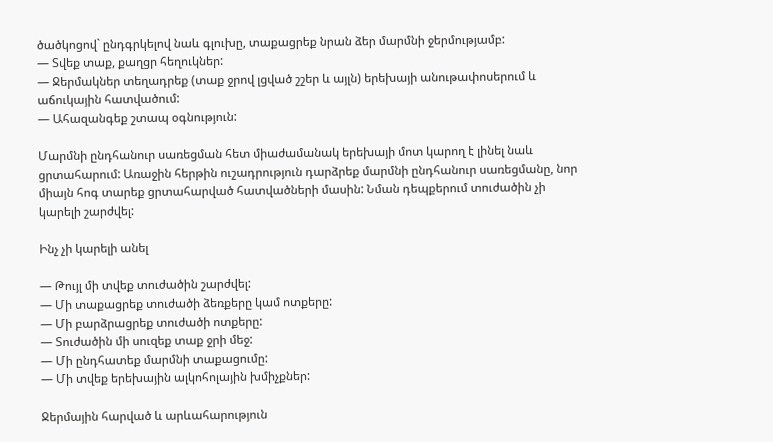ծածկոցով` ընդգրկելով նաև գլուխը, տաքացրեք նրան ձեր մարմնի ջերմությամբ:
— Տվեք տաք, քաղցր հեղուկներ:
— Ջերմակներ տեղադրեք (տաք ջրով լցված շշեր և այլն) երեխայի անութափոսերում և աճուկային հատվածում:
— Ահազանգեք շտապ օգնություն:

Մարմնի ընդհանուր սառեցման հետ միաժամանակ երեխայի մոտ կարող է լինել նաև ցրտահարում: Առաջին հերթին ուշադրություն դարձրեք մարմնի ընդհանուր սառեցմանը, նոր միայն հոգ տարեք ցրտահարված հատվածների մասին: Նման դեպքերում տուժածին չի կարելի շարժվել:

Ինչ չի կարելի անել

— Թույլ մի տվեք տուժածին շարժվել:
— Մի տաքացրեք տուժածի ձեռքերը կամ ոտքերը:
— Մի բարձրացրեք տուժածի ոտքերը:
— Տուժածին մի սուզեք տաք ջրի մեջ:
— Մի ընդհատեք մարմնի տաքացումը:
— Մի տվեք երեխային ալկոհոլային խմիչքներ:

Ջերմային հարված և արևահարություն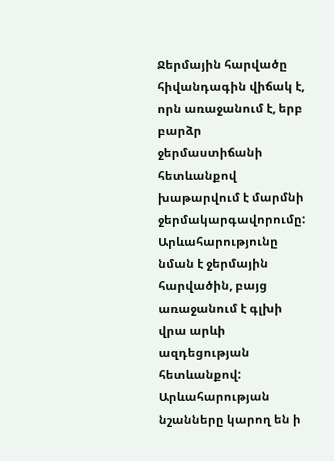Ջերմային հարվածը հիվանդագին վիճակ է, որն առաջանում է, երբ բարձր ջերմաստիճանի հետևանքով խաթարվում է մարմնի ջերմակարգավորումը: Արևահարությունը նման է ջերմային հարվածին, բայց առաջանում է գլխի վրա արևի ազդեցության հետևանքով: Արևահարության նշանները կարող են ի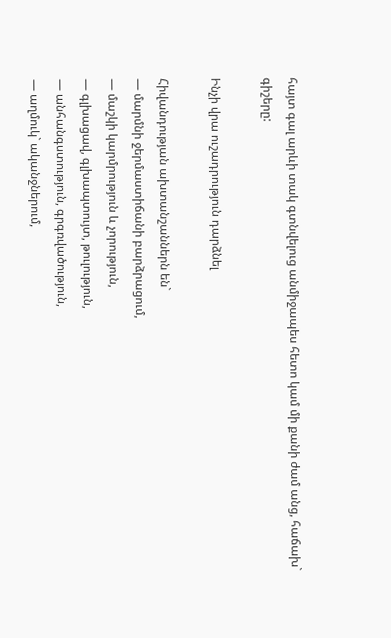հայտ գալ արևի տակ գտնվելուց անմիջապես հետո կամ մի քանի ժամ անց, հաճախ` գիշերը:

Ինչի վրա ուշադրություն դարձնել

Հիվանդության ախտանշաններն են`
— մարմնի ջերմաստիճանի բարձրացում,
— մաշկի կարմրություն և չորություն,
— գլխացավ, գլխապտույտ, թուլություն,
— անհանգստություն, գրգռվածություն,
— աղմուկ` ականջներում,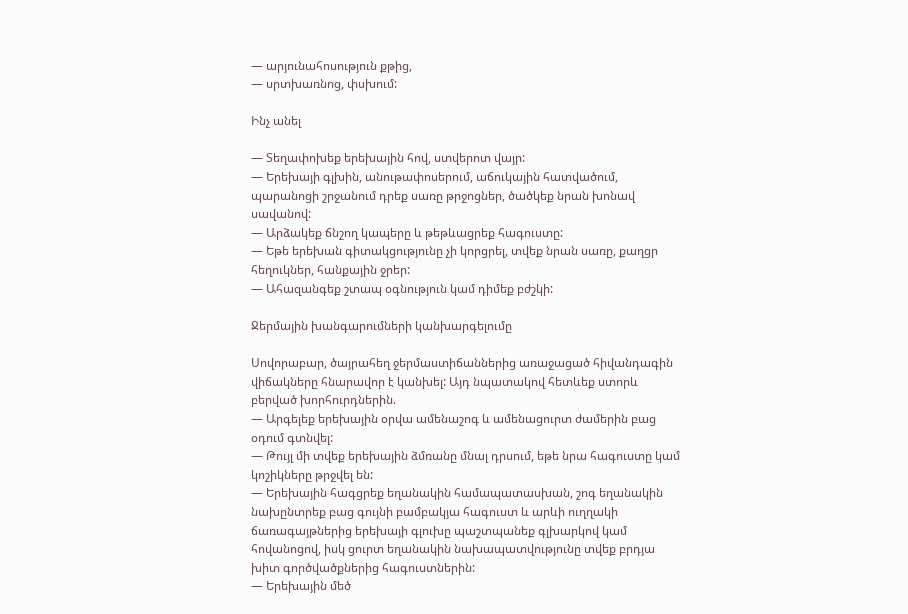— արյունահոսություն քթից,
— սրտխառնոց, փսխում:

Ինչ անել

— Տեղափոխեք երեխային հով, ստվերոտ վայր:
— Երեխայի գլխին, անութափոսերում, աճուկային հատվածում, պարանոցի շրջանում դրեք սառը թրջոցներ, ծածկեք նրան խոնավ սավանով:
— Արձակեք ճնշող կապերը և թեթևացրեք հագուստը:
— Եթե երեխան գիտակցությունը չի կորցրել, տվեք նրան սառը, քաղցր հեղուկներ, հանքային ջրեր:
— Ահազանգեք շտապ օգնություն կամ դիմեք բժշկի:

Ջերմային խանգարումների կանխարգելումը

Սովորաբար, ծայրահեղ ջերմաստիճաններից առաջացած հիվանդագին վիճակները հնարավոր է կանխել: Այդ նպատակով հետևեք ստորև բերված խորհուրդներին.
— Արգելեք երեխային օրվա ամենաշոգ և ամենացուրտ ժամերին բաց օդում գտնվել:
— Թույլ մի տվեք երեխային ձմռանը մնալ դրսում, եթե նրա հագուստը կամ կոշիկները թրջվել են:
— Երեխային հագցրեք եղանակին համապատասխան, շոգ եղանակին նախընտրեք բաց գույնի բամբակյա հագուստ և արևի ուղղակի ճառագայթներից երեխայի գլուխը պաշտպանեք գլխարկով կամ հովանոցով, իսկ ցուրտ եղանակին նախապատվությունը տվեք բրդյա խիտ գործվածքներից հագուստներին:
— Երեխային մեծ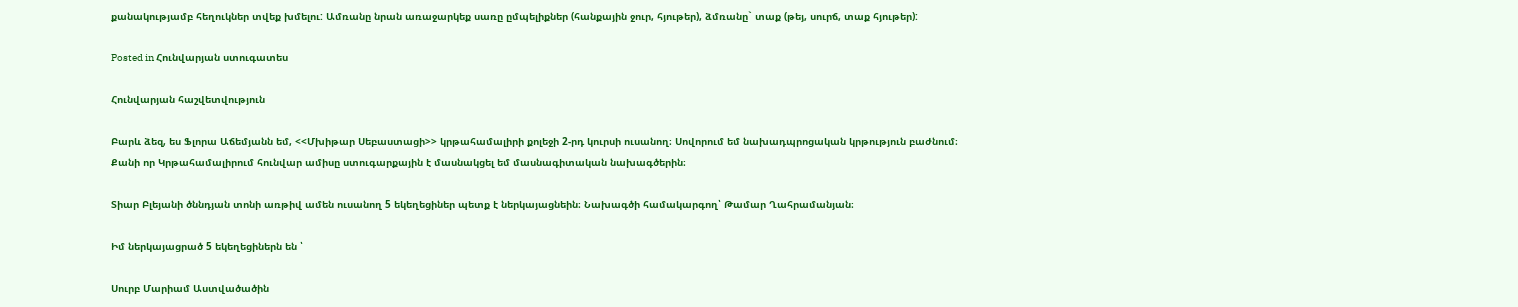քանակությամբ հեղուկներ տվեք խմելու: Ամռանը նրան առաջարկեք սառը ըմպելիքներ (հանքային ջուր, հյութեր), ձմռանը` տաք (թեյ, սուրճ, տաք հյութեր):

Posted in Հունվարյան ստուգատես

Հունվարյան հաշվետվություն

Բարև ձեզ, ես Ֆլորա Աճեմյանն եմ, <<Մխիթար Սեբաստացի>> կրթահամալիրի քոլեջի 2-րդ կուրսի ուսանող։ Սովորում եմ նախադպրոցական կրթություն բաժնում։ Քանի որ Կրթահամալիրում հունվար ամիսը ստուգարքային է մասնակցել եմ մասնագիտական նախագծերին։

Տիար Բլեյանի ծննդյան տոնի առթիվ ամեն ուսանող 5 եկեղեցիներ պետք է ներկայացնեին։ Նախագծի համակարգող՝ Թամար Ղահրամանյան։

Իմ ներկայացրած 5 եկեղեցիներն են ՝

Սուրբ Մարիամ Աստվածածին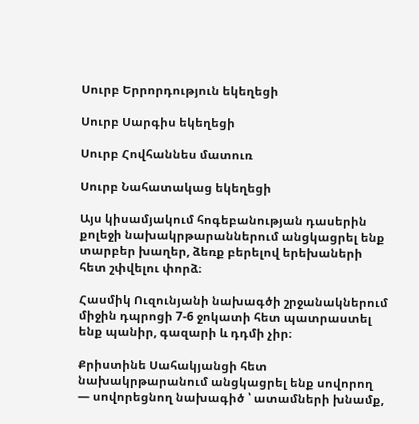Սուրբ Երրորդություն եկեղեցի

Սուրբ Սարգիս եկեղեցի

Սուրբ Հովհաննես մատուռ

Սուրբ Նահատակաց եկեղեցի

Այս կիսամյակում հոգեբանության դասերին քոլեջի նախակրթարաններում անցկացրել ենք տարբեր խաղեր, ձեռք բերելով երեխաների հետ շփվելու փորձ։

Հասմիկ Ուզունյանի նախագծի շրջանակներում միջին դպրոցի 7-6 ջոկատի հետ պատրաստել ենք պանիր, գազարի և դդմի չիր։

Քրիստինե Սահակյանցի հետ նախակրթարանում անցկացրել ենք սովորող — սովորեցնող նախագիծ ՝ ատամների խնամք,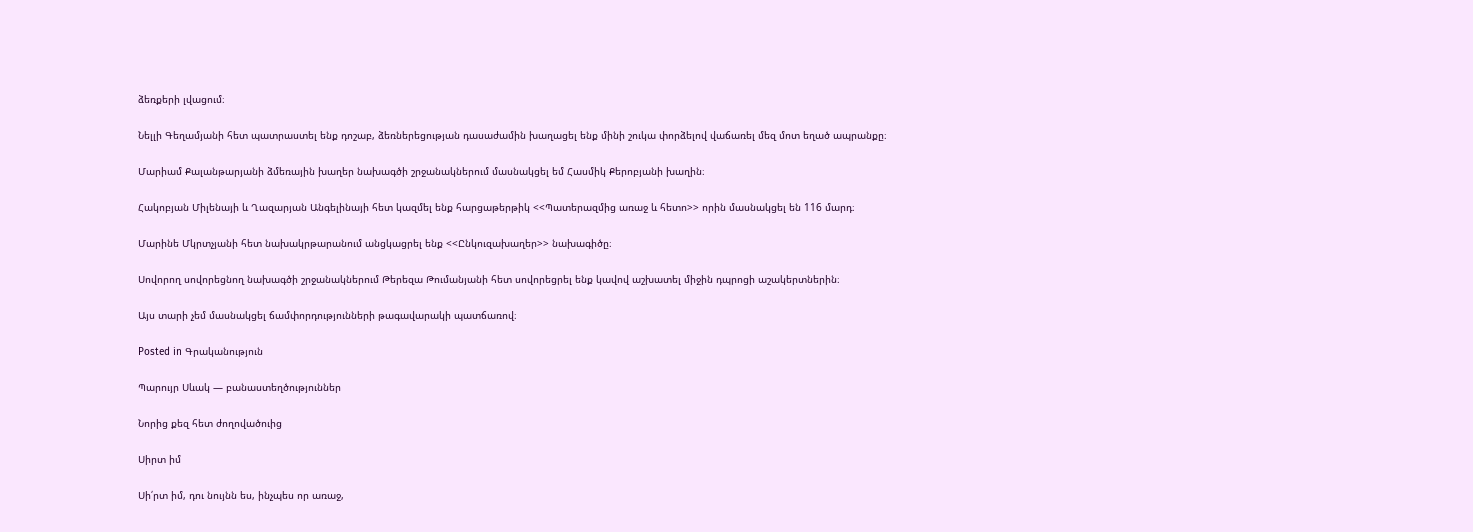ձեռքերի լվացում։

Նելլի Գեղամյանի հետ պատրաստել ենք դոշաբ, ձեռներեցության դասաժամին խաղացել ենք մինի շուկա փորձելով վաճառել մեզ մոտ եղած ապրանքը։

Մարիամ Քալանթարյանի ձմեռային խաղեր նախագծի շրջանակներում մասնակցել եմ Հասմիկ Քերոբյանի խաղին։

Հակոբյան Միլենայի և Ղազարյան Անգելինայի հետ կազմել ենք հարցաթերթիկ <<Պատերազմից առաջ և հետո>> որին մասնակցել են 116 մարդ։

Մարինե Մկրտչյանի հետ նախակրթարանում անցկացրել ենք <<Ընկուզախաղեր>> նախագիծը։

Սովորող սովորեցնող նախագծի շրջանակներում Թերեզա Թումանյանի հետ սովորեցրել ենք կավով աշխատել միջին դպրոցի աշակերտներին։

Այս տարի չեմ մասնակցել ճամփորդությունների թագավարակի պատճառով։

Posted in Գրականություն

Պարույր Սևակ — բանաստեղծություններ

Նորից քեզ հետ ժողովածուից

Սիրտ իմ

Սի՛րտ իմ, դու նույնն ես, ինչպես որ առաջ,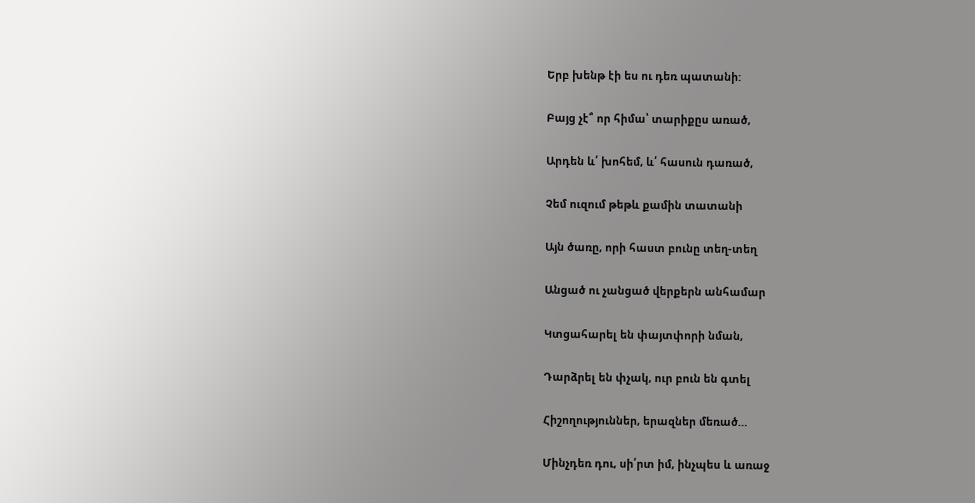Երբ խենթ էի ես ու դեռ պատանի:

Բայց չէ՞ որ հիմա՝ տարիքըս առած,

Արդեն և՛ խոհեմ, և՛ հասուն դառած,

Չեմ ուզում թեթև քամին տատանի

Այն ծառը, որի հաստ բունը տեղ-տեղ

Անցած ու չանցած վերքերն անհամար

Կտցահարել են փայտփորի նման,

Դարձրել են փչակ, ուր բուն են գտել

Հիշողություններ, երազներ մեռած…

Մինչդեռ դու, սի՛րտ իմ, ինչպես և առաջ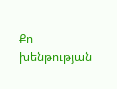Քո խենթության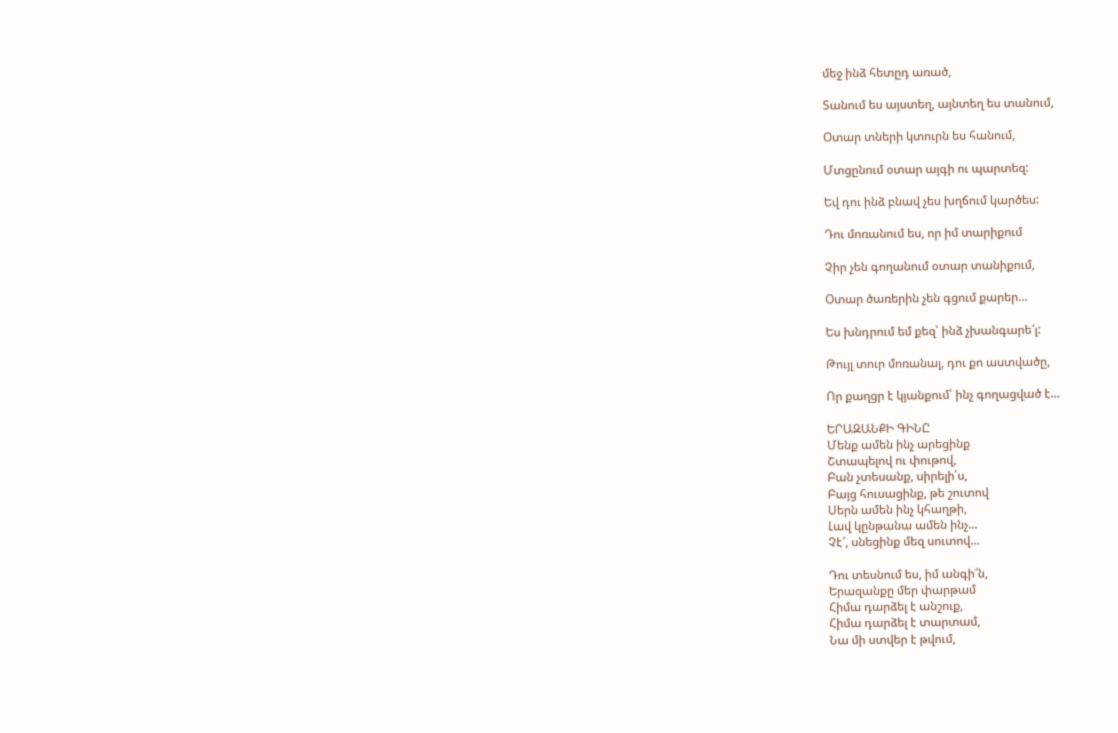մեջ ինձ հետըդ առած,

Տանում ես այստեղ, այնտեղ ես տանում,

Օտար տների կտուրն ես հանում,

Մտցընում օտար այգի ու պարտեզ:

Եվ դու ինձ բնավ չես խղճում կարծես:

Դու մոռանում ես, որ իմ տարիքում

Չիր չեն գողանում օտար տանիքում,

Օտար ծառերին չեն գցում քարեր…

Ես խնդրում եմ քեզ՝ ինձ չխանգարե՜լ:

Թույլ տուր մոռանալ, դու քո աստվածը,

Որ քաղցր է կյանքում՝ ինչ գողացված է…

ԵՐԱԶԱՆՔԻ ԳԻՆԸ
Մենք ամեն ինչ արեցինք
Շտապելով ու փութով,
Բան չտեսանք, սիրելի՛ս,
Բայց հուսացինք, թե շուտով
Սերն ամեն ինչ կհաղթի,
Լավ կընթանա ամեն ինչ…
Չէ՜, սնեցինք մեզ սուտով…

Դու տեսնում ես, իմ անգի՜ն,
Երազանքը մեր փարթամ
Հիմա դարձել է անշուք,
Հիմա դարձել է տարտամ,
Նա մի ստվեր է թվում,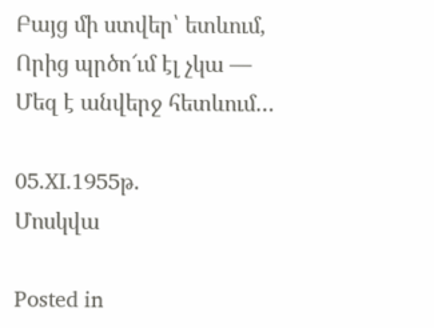Բայց մի ստվեր՝ ետևում,
Որից պրծո՜ւմ էլ չկա —
Մեզ է անվերջ հետևում…

05.XI.1955թ.
Մոսկվա

Posted in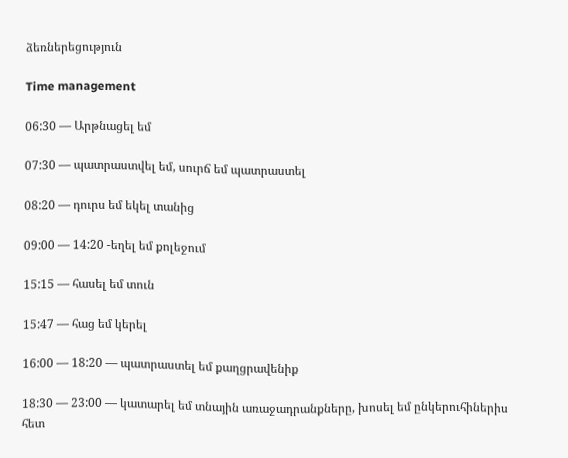ձեռներեցություն

Time management

06:30 — Արթնացել եմ

07:30 — պատրաստվել եմ, սուրճ եմ պատրաստել

08:20 — դուրս եմ եկել տանից

09:00 — 14:20 -եղել եմ քոլեջում

15:15 — հասել եմ տուն

15:47 — հաց եմ կերել

16:00 — 18:20 — պատրաստել եմ քաղցրավենիք

18:30 — 23:00 — կատարել եմ տնային առաջադրանքները, խոսել եմ ընկերուհիներիս հետ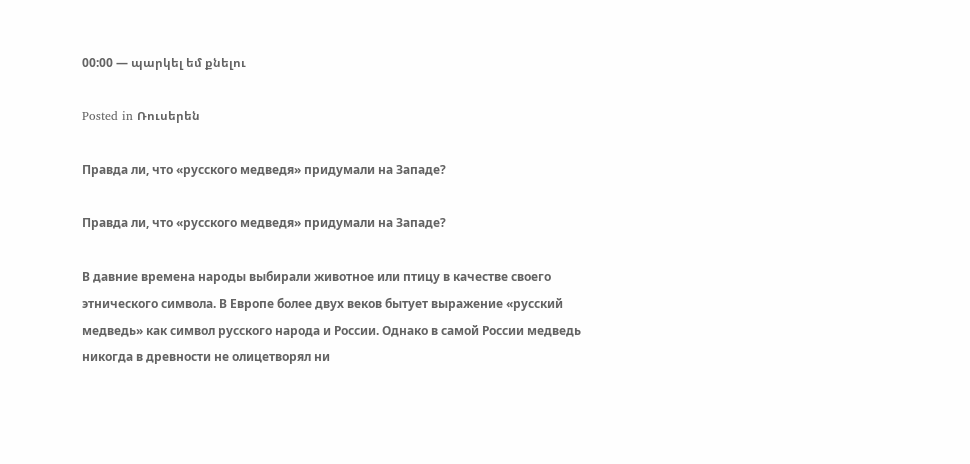00:00 — պարկել եմ քնելու

Posted in Ռուսերեն

Правда ли, что «русского медведя» придумали на Западе?

Правда ли, что «русского медведя» придумали на Западе?

В давние времена народы выбирали животное или птицу в качестве своего этнического символа. В Европе более двух веков бытует выражение «русский медведь» как символ русского народа и России. Однако в самой России медведь никогда в древности не олицетворял ни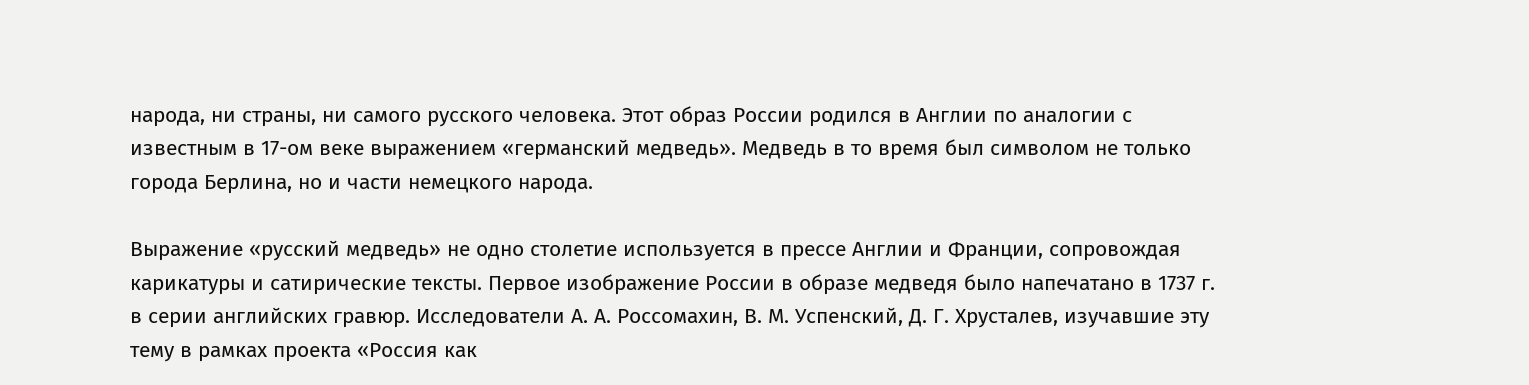народа, ни страны, ни самого русского человека. Этот образ России родился в Англии по аналогии с известным в 17-ом веке выражением «германский медведь». Медведь в то время был символом не только города Берлина, но и части немецкого народа.

Выражение «русский медведь» не одно столетие используется в прессе Англии и Франции, сопровождая карикатуры и сатирические тексты. Первое изображение России в образе медведя было напечатано в 1737 г. в серии английских гравюр. Исследователи А. А. Россомахин, В. М. Успенский, Д. Г. Хрусталев, изучавшие эту тему в рамках проекта «Россия как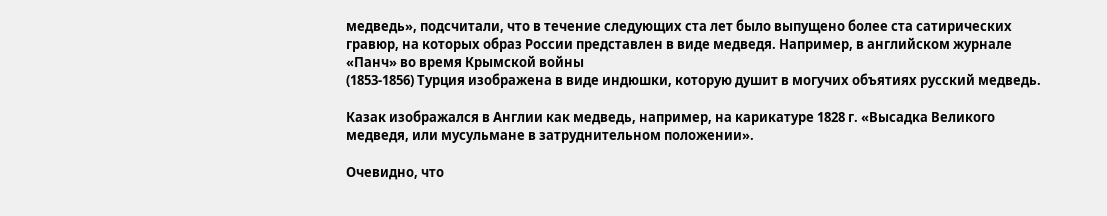медведь», подсчитали, что в течение следующих ста лет было выпущено более ста сатирических гравюр, на которых образ России представлен в виде медведя. Например, в английском журнале «Панч» во время Крымской войны
(1853-1856) Турция изображена в виде индюшки, которую душит в могучих объятиях русский медведь.

Казак изображался в Англии как медведь, например, на карикатуре 1828 г. «Высадка Великого медведя, или мусульмане в затруднительном положении».

Очевидно, что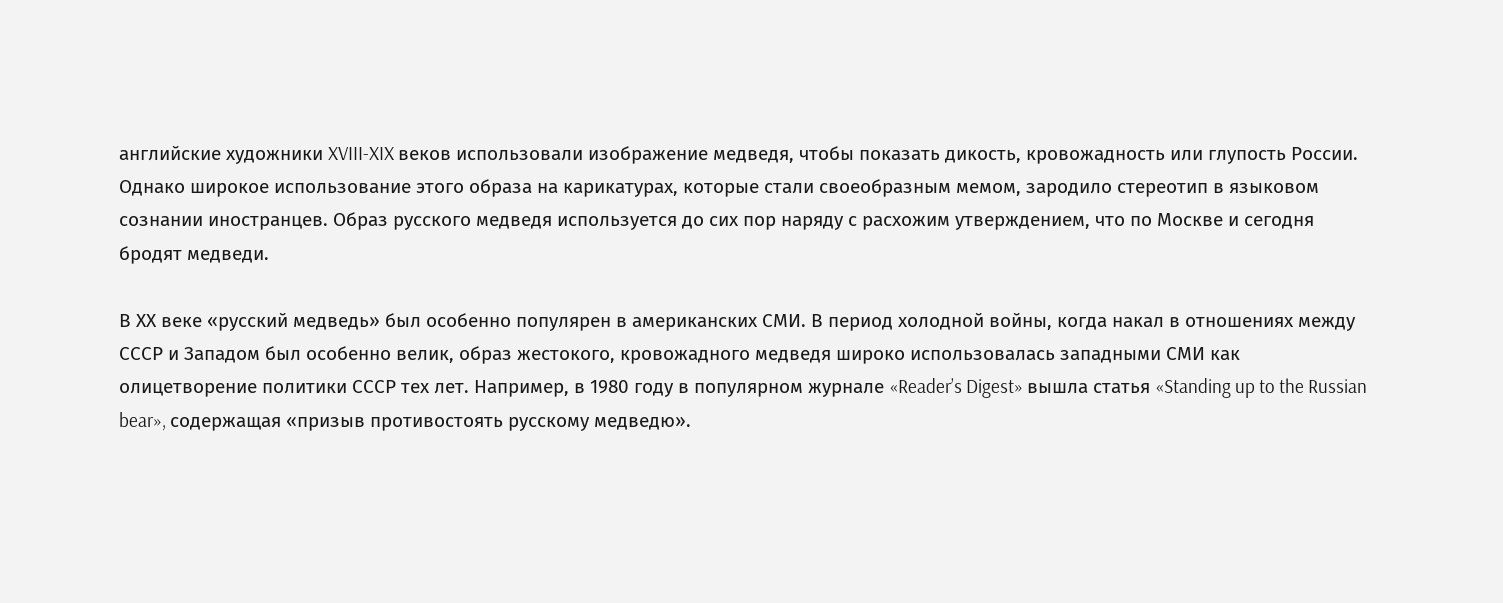английские художники XVIII-XIX веков использовали изображение медведя, чтобы показать дикость, кровожадность или глупость России. Однако широкое использование этого образа на карикатурах, которые стали своеобразным мемом, зародило стереотип в языковом сознании иностранцев. Образ русского медведя используется до сих пор наряду с расхожим утверждением, что по Москве и сегодня бродят медведи.

В ХХ веке «русский медведь» был особенно популярен в американских СМИ. В период холодной войны, когда накал в отношениях между СССР и Западом был особенно велик, образ жестокого, кровожадного медведя широко использовалась западными СМИ как олицетворение политики СССР тех лет. Например, в 1980 году в популярном журнале «Reader’s Digest» вышла статья «Standing up to the Russian bear», содержащая «призыв противостоять русскому медведю».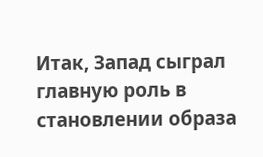Итак, Запад сыграл главную роль в становлении образа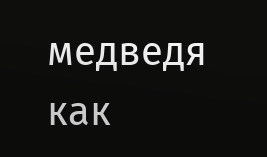медведя как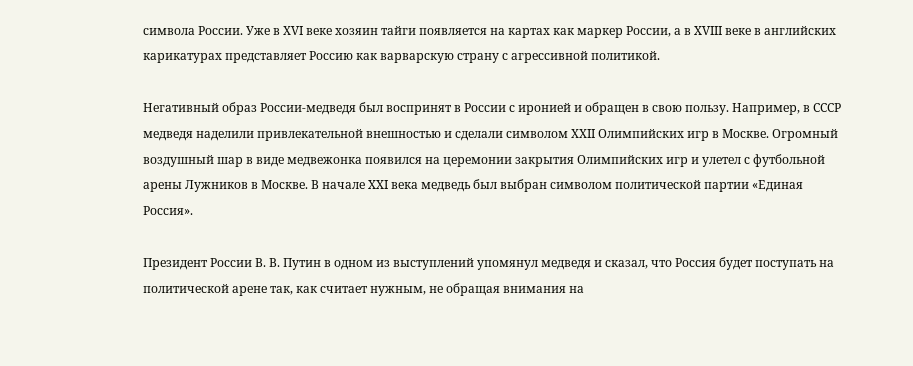символа России. Уже в ХVI веке хозяин тайги появляется на картах как маркер России, а в XVIII веке в английских карикатурах представляет Россию как варварскую страну с агрессивной политикой.

Негативный образ России-медведя был воспринят в России с иронией и обращен в свою пользу. Например, в СССР медведя наделили привлекательной внешностью и сделали символом ХХII Олимпийских игр в Москве. Огромный воздушный шар в виде медвежонка появился на церемонии закрытия Олимпийских игр и улетел с футбольной арены Лужников в Москве. В начале XXI века медведь был выбран символом политической партии «Единая Россия».

Президент России В. В. Путин в одном из выступлений упомянул медведя и сказал, что Россия будет поступать на политической арене так, как считает нужным, не обращая внимания на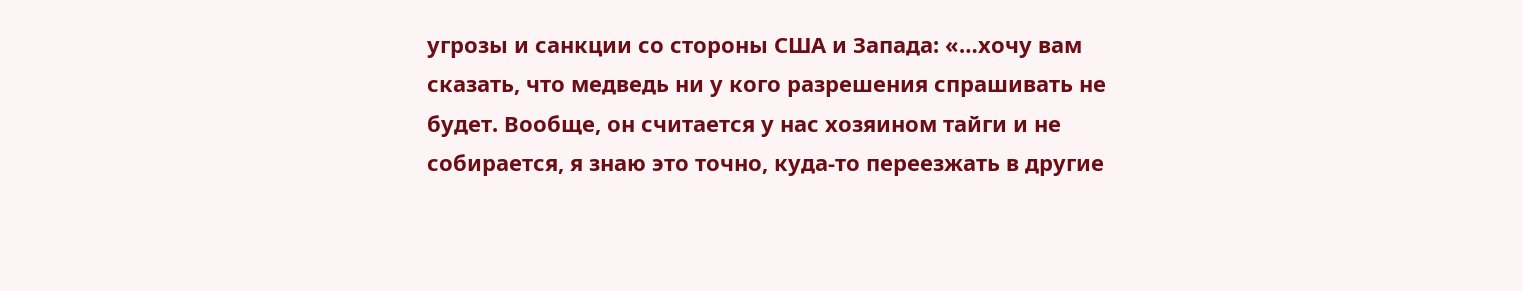угрозы и санкции со стороны США и Запада: «…хочу вам сказать, что медведь ни у кого разрешения спрашивать не будет. Вообще, он считается у нас хозяином тайги и не собирается, я знаю это точно, куда-то переезжать в другие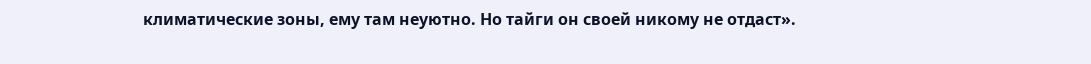климатические зоны, ему там неуютно. Но тайги он своей никому не отдаст».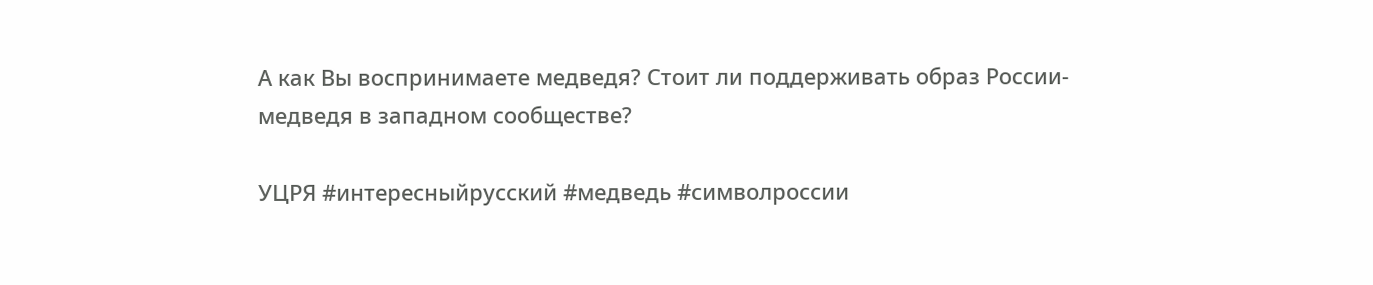А как Вы воспринимаете медведя? Стоит ли поддерживать образ России-медведя в западном сообществе?

УЦРЯ #интересныйрусский #медведь #символроссии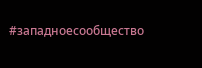#западноесообщество